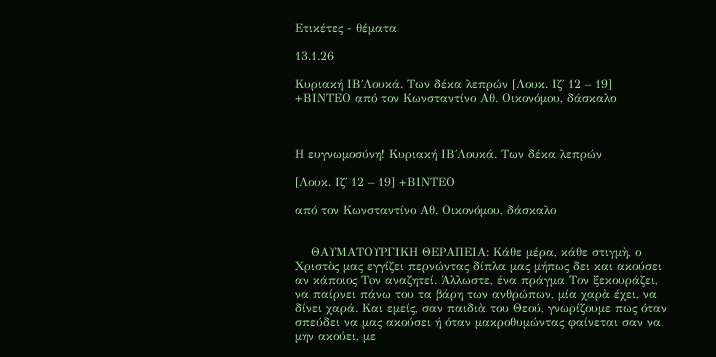Ετικέτες - θέματα

13.1.26

Κυριακή ΙΒ΄Λουκά. Των δέκα λεπρών [Λουκ. Ιζ΄ 12 – 19] +ΒΙΝΤΕΟ από τον Κωνσταντίνο Αθ. Οικονόμου, δάσκαλο



Η ευγνωμοσύνη! Κυριακή ΙΒ΄Λουκά. Των δέκα λεπρών

[Λουκ. Ιζ΄ 12 – 19] +ΒΙΝΤΕΟ

από τον Κωνσταντίνο Αθ. Οικονόμου, δάσκαλο


    ΘΑΥΜΑΤΟΥΡΓΙΚΗ ΘΕΡΑΠΕΙΑ: Κάθε μέρα, κάθε στιγμὴ, ο Χριστὸς μας εγγίζει περνώντας δίπλα μας μήπως δει και ακούσει αν κάποιος Τoν αναζητεί. Άλλωστε, ένα πράγμα Τον ξεκουράζει, να παίρνει πάνω του τα βάρη των ανθρώπων, μία χαρὰ έχει, να δίνει χαρά. Και εμείς, σαν παιδιὰ του Θεού, γνωρίζουμε πως όταν σπεύδει να μας ακούσει ή όταν μακροθυμώντας φαίνεται σαν να μην ακούει, με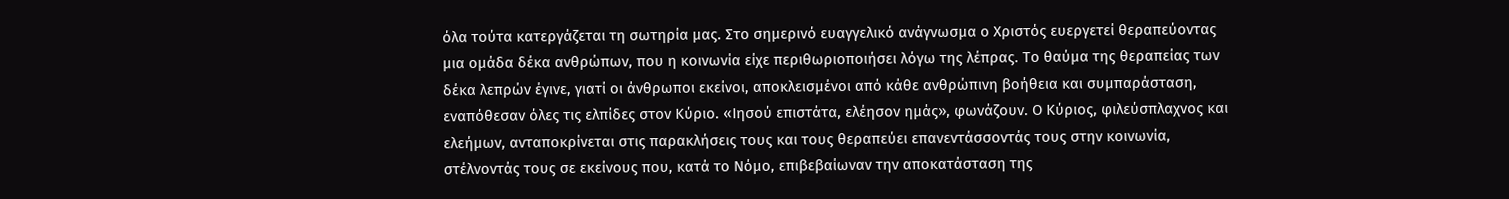όλα τούτα κατεργάζεται τη σωτηρία μας. Στο σημερινό ευαγγελικό ανάγνωσμα ο Χριστός ευεργετεί θεραπεύοντας μια ομάδα δέκα ανθρώπων, που η κοινωνία είχε περιθωριοποιήσει λόγω της λέπρας. Το θαύμα της θεραπείας των δέκα λεπρών έγινε, γιατί οι άνθρωποι εκείνοι, αποκλεισμένοι από κάθε ανθρώπινη βοήθεια και συμπαράσταση, εναπόθεσαν όλες τις ελπίδες στον Κύριο. «Ιησού επιστάτα, ελέησον ημάς», φωνάζουν. Ο Κύριος, φιλεύσπλαχνος και ελεήμων, ανταποκρίνεται στις παρακλήσεις τους και τους θεραπεύει επανεντάσσοντάς τους στην κοινωνία, στέλνοντάς τους σε εκείνους που, κατά το Νόμο, επιβεβαίωναν την αποκατάσταση της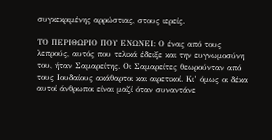συγκεκριμένης αρρώστιας, στους ιερείς.

ΤΟ ΠΕΡΙΘΩΡΙΟ ΠΟΥ ΕΝΩΝΕΙ: Ο ένας από τους λεπρούς, αυτός που τελικά έδειξε και την ευγνωμοσύνη του, ήταν Σαμαρείτης. Οι Σαμαρείτες θεωρούνταν από τους Ιουδαίους ακάθαρτοι και αιρετικοί. Κι’ όμως οι δέκα αυτοί άνθρωποι είναι μαζί όταν συναντάνε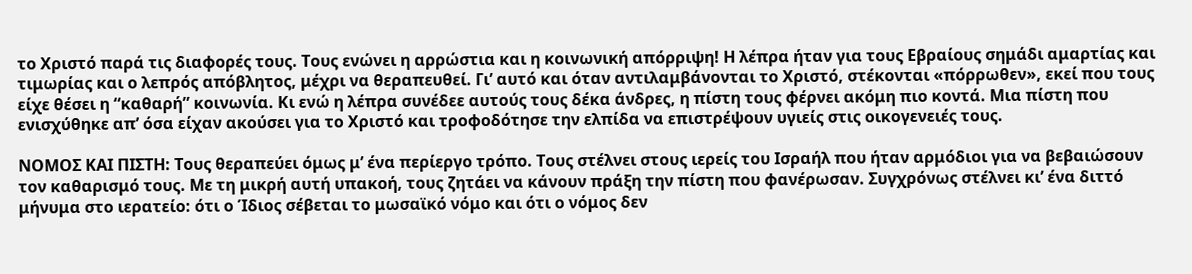το Χριστό παρά τις διαφορές τους. Τους ενώνει η αρρώστια και η κοινωνική απόρριψη! Η λέπρα ήταν για τους Εβραίους σημάδι αμαρτίας και τιμωρίας και ο λεπρός απόβλητος, μέχρι να θεραπευθεί. Γι’ αυτό και όταν αντιλαμβάνονται το Χριστό, στέκονται «πόρρωθεν», εκεί που τους είχε θέσει η “καθαρή” κοινωνία. Κι ενώ η λέπρα συνέδεε αυτούς τους δέκα άνδρες, η πίστη τους φέρνει ακόμη πιο κοντά. Μια πίστη που ενισχύθηκε απ’ όσα είχαν ακούσει για το Χριστό και τροφοδότησε την ελπίδα να επιστρέψουν υγιείς στις οικογενειές τους.

ΝΟΜΟΣ ΚΑΙ ΠΙΣΤΗ: Τους θεραπεύει όμως μ’ ένα περίεργο τρόπο. Τους στέλνει στους ιερείς του Ισραήλ που ήταν αρμόδιοι για να βεβαιώσουν τον καθαρισμό τους. Με τη μικρή αυτή υπακοή, τους ζητάει να κάνουν πράξη την πίστη που φανέρωσαν. Συγχρόνως στέλνει κι’ ένα διττό μήνυμα στο ιερατείο: ότι ο Ίδιος σέβεται το μωσαϊκό νόμο και ότι ο νόμος δεν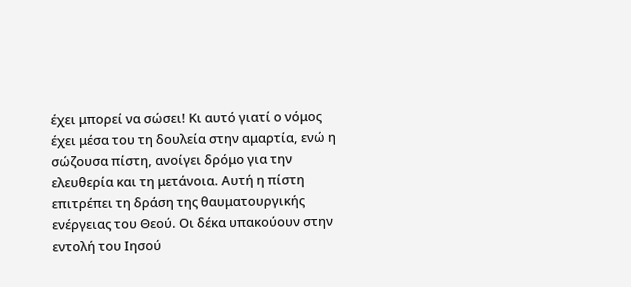έχει μπορεί να σώσει! Κι αυτό γιατί ο νόμος έχει μέσα του τη δουλεία στην αμαρτία, ενώ η σώζουσα πίστη, ανοίγει δρόμο για την ελευθερία και τη μετάνοια. Αυτή η πίστη επιτρέπει τη δράση της θαυματουργικής ενέργειας του Θεού. Οι δέκα υπακούουν στην εντολή του Ιησού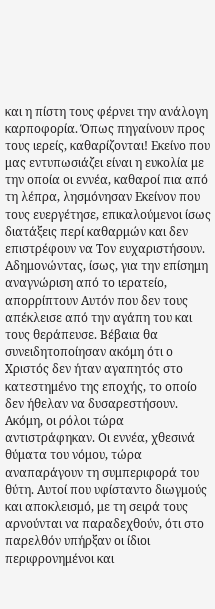και η πίστη τους φέρνει την ανάλογη καρποφορία. Όπως πηγαίνουν προς τους ιερείς, καθαρίζονται! Εκείνο που μας εντυπωσιάζει είναι η ευκολία με την οποία οι εννέα, καθαροί πια από τη λέπρα, λησμόνησαν Εκείνον που τους ευεργέτησε, επικαλούμενοι ίσως διατάξεις περί καθαρμών και δεν επιστρέφουν να Τον ευχαριστήσουν. Αδημονώντας, ίσως, για την επίσημη αναγνώριση από το ιερατείο, απορρίπτουν Αυτόν που δεν τους απέκλεισε από την αγάπη του και τους θεράπευσε. Βέβαια θα συνειδητοποίησαν ακόμη ότι ο Χριστός δεν ήταν αγαπητός στο κατεστημένο της εποχής, το οποίο δεν ήθελαν να δυσαρεστήσουν. Ακόμη, οι ρόλοι τώρα αντιστράφηκαν. Οι εννέα, χθεσινά θύματα του νόμου, τώρα αναπαράγουν τη συμπεριφορά του θύτη. Αυτοί που υφίσταντο διωγμούς και αποκλεισμό, με τη σειρά τους αρνούνται να παραδεχθούν, ότι στο παρελθόν υπήρξαν οι ίδιοι περιφρονημένοι και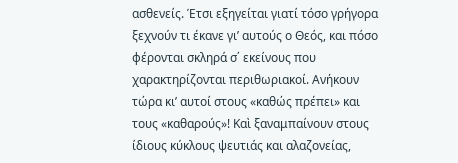ασθενείς. Έτσι εξηγείται γιατί τόσο γρήγορα ξεχνούν τι έκανε γι’ αυτούς ο Θεός, και πόσο φέρονται σκληρά σ΄ εκείνους που χαρακτηρίζονται περιθωριακοί. Ανήκουν τώρα κι’ αυτοί στους «καθώς πρέπει» και τους «καθαρούς»! Καὶ ξαναμπαίνουν στους ίδιους κύκλους ψευτιάς και αλαζονείας,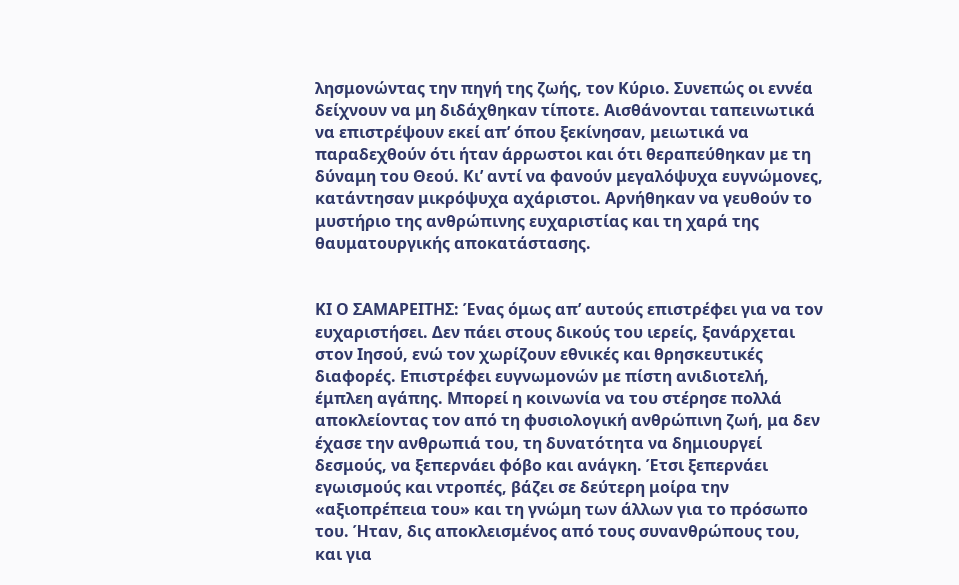λησμονώντας την πηγή της ζωής, τον Κύριο. Συνεπώς οι εννέα δείχνουν να μη διδάχθηκαν τίποτε. Αισθάνονται ταπεινωτικά να επιστρέψουν εκεί απ’ όπου ξεκίνησαν, μειωτικά να παραδεχθούν ότι ήταν άρρωστοι και ότι θεραπεύθηκαν με τη δύναμη του Θεού. Κι’ αντί να φανούν μεγαλόψυχα ευγνώμονες, κατάντησαν μικρόψυχα αχάριστοι. Αρνήθηκαν να γευθούν το μυστήριο της ανθρώπινης ευχαριστίας και τη χαρά της θαυματουργικής αποκατάστασης.


ΚΙ Ο ΣΑΜΑΡΕΙΤΗΣ: Ένας όμως απ’ αυτούς επιστρέφει για να τον ευχαριστήσει. Δεν πάει στους δικούς του ιερείς, ξανάρχεται στον Ιησού, ενώ τον χωρίζουν εθνικές και θρησκευτικές διαφορές. Επιστρέφει ευγνωμονών με πίστη ανιδιοτελή, έμπλεη αγάπης. Μπορεί η κοινωνία να του στέρησε πολλά αποκλείοντας τον από τη φυσιολογική ανθρώπινη ζωή, μα δεν έχασε την ανθρωπιά του, τη δυνατότητα να δημιουργεί δεσμούς, να ξεπερνάει φόβο και ανάγκη. Έτσι ξεπερνάει εγωισμούς και ντροπές, βάζει σε δεύτερη μοίρα την «αξιοπρέπεια του» και τη γνώμη των άλλων για το πρόσωπο του. Ήταν, δις αποκλεισμένος από τους συνανθρώπους του, και για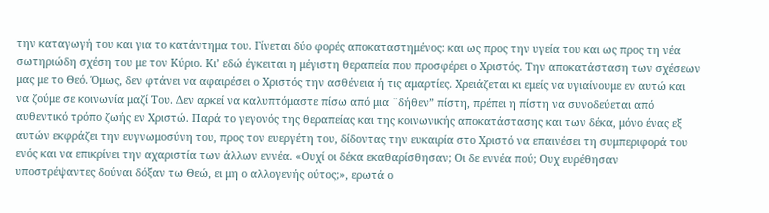την καταγωγή του και για το κατάντημα του. Γίνεται δύο φορές αποκαταστημένος: και ως προς την υγεία του και ως προς τη νέα σωτηριώδη σχέση του με τον Κύριο. Κι’ εδώ έγκειται η μέγιστη θεραπεία που προσφέρει ο Χριστός. Την αποκατάσταση των σχέσεων μας με το Θεό. Όμως, δεν φτάνει να αφαιρέσει ο Χριστός την ασθένεια ή τις αμαρτίες. Χρειάζεται κι εμείς να υγιαίνουμε εν αυτώ και να ζούμε σε κοινωνία μαζί Του. Δεν αρκεί να καλυπτόμαστε πίσω από μια ¨δήθεν” πίστη, πρέπει η πίστη να συνοδεύεται από αυθεντικό τρόπο ζωής εν Χριστώ. Παρά το γεγονός της θεραπείας και της κοινωνικής αποκατάστασης και των δέκα, μόνο ένας εξ αυτών εκφράζει την ευγνωμοσύνη του, προς τον ευεργέτη του, δίδοντας την ευκαιρία στο Χριστό να επαινέσει τη συμπεριφορά του ενός και να επικρίνει την αχαριστία των άλλων εννέα. «Ουχί οι δέκα εκαθαρίσθησαν; Οι δε εννέα πού; Ουχ ευρέθησαν υποστρέψαντες δούναι δόξαν τω Θεώ, ει μη ο αλλογενής ούτος;», ερωτά ο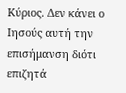Κύριος. Δεν κάνει ο Ιησούς αυτή την επισήμανση διότι επιζητά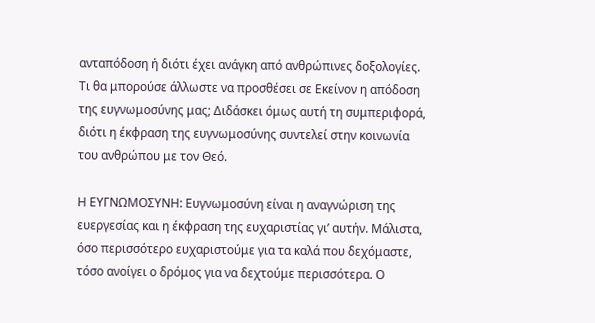ανταπόδοση ή διότι έχει ανάγκη από ανθρώπινες δοξολογίες. Τι θα μπορούσε άλλωστε να προσθέσει σε Εκείνον η απόδοση της ευγνωμοσύνης μας; Διδάσκει όμως αυτή τη συμπεριφορά, διότι η έκφραση της ευγνωμοσύνης συντελεί στην κοινωνία του ανθρώπου με τον Θεό.

Η ΕΥΓΝΩΜΟΣΥΝΗ: Ευγνωμοσύνη είναι η αναγνώριση της ευεργεσίας και η έκφραση της ευχαριστίας γι’ αυτήν. Μάλιστα, όσο περισσότερο ευχαριστούμε για τα καλά που δεχόμαστε, τόσο ανοίγει ο δρόμος για να δεχτούμε περισσότερα. Ο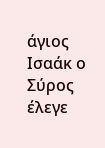άγιος Ισαάκ ο Σύρος έλεγε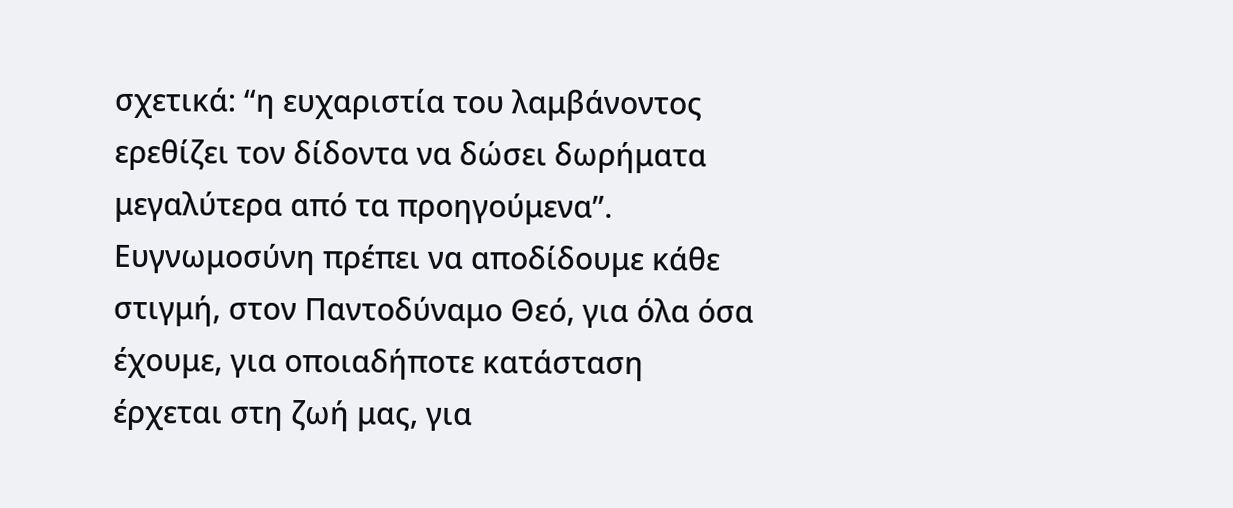σχετικά: “η ευχαριστία του λαμβάνοντος ερεθίζει τον δίδοντα να δώσει δωρήματα μεγαλύτερα από τα προηγούμενα”. Ευγνωμοσύνη πρέπει να αποδίδουμε κάθε στιγμή, στον Παντοδύναμο Θεό, για όλα όσα έχουμε, για οποιαδήποτε κατάσταση έρχεται στη ζωή μας, για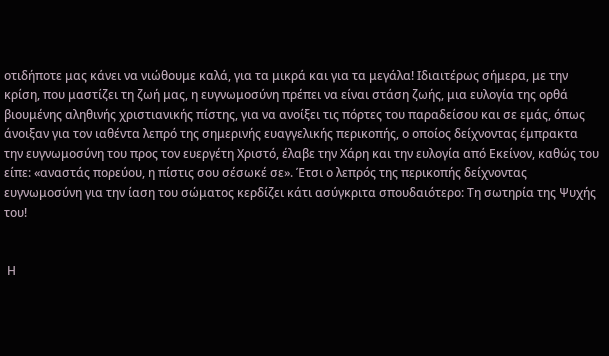οτιδήποτε μας κάνει να νιώθουμε καλά, για τα μικρά και για τα μεγάλα! Ιδιαιτέρως σήμερα, με την κρίση, που μαστίζει τη ζωή μας, η ευγνωμοσύνη πρέπει να είναι στάση ζωής, μια ευλογία της ορθά βιουμένης αληθινής χριστιανικής πίστης, για να ανοίξει τις πόρτες του παραδείσου και σε εμάς, όπως άνοιξαν για τον ιαθέντα λεπρό της σημερινής ευαγγελικής περικοπής, ο οποίος δείχνοντας έμπρακτα την ευγνωμοσύνη του προς τον ευεργέτη Χριστό, έλαβε την Χάρη και την ευλογία από Εκείνον, καθώς του είπε: «αναστάς πορεύου, η πίστις σου σέσωκέ σε». Έτσι ο λεπρός της περικοπής δείχνοντας ευγνωμοσύνη για την ίαση του σώματος κερδίζει κάτι ασύγκριτα σπουδαιότερο: Τη σωτηρία της Ψυχής του!


 Η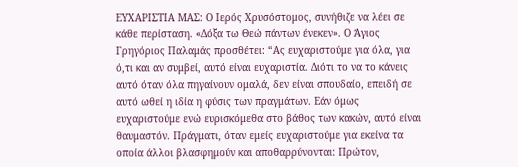ΕΥΧΑΡΙΣΤΙΑ ΜΑΣ: Ο Ιερός Χρυσόστομος, συνήθιζε να λέει σε κάθε περίσταση. «Δόξα τω Θεώ πάντων ένεκεν». Ο Άγιος Γρηγόριος Παλαμάς προσθέτει: “Ας ευχαριστούμε για όλα, για ό,τι και αν συμβεί, αυτό είναι ευχαριστία. Διότι το να το κάνεις αυτό όταν όλα πηγαίνουν ομαλά, δεν είναι σπουδαίο, επειδή σε αυτό ωθεί η ιδία η φύσις των πραγμάτων. Εάν όμως ευχαριστούμε ενώ ευρισκόμεθα στο βάθος των κακών, αυτό είναι θαυμαστόν. Πράγματι, όταν εμείς ευχαριστούμε για εκείνα τα οποία άλλοι βλασφημούν και αποθαρρύνονται: Πρώτον,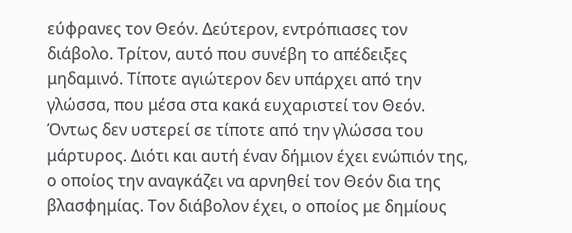εύφρανες τον Θεόν. Δεύτερον, εντρόπιασες τον διάβολο. Τρίτον, αυτό που συνέβη το απέδειξες μηδαμινό. Τίποτε αγιώτερον δεν υπάρχει από την γλώσσα, που μέσα στα κακά ευχαριστεί τον Θεόν. Όντως δεν υστερεί σε τίποτε από την γλώσσα του μάρτυρος. Διότι και αυτή έναν δήμιον έχει ενώπιόν της, ο οποίος την αναγκάζει να αρνηθεί τον Θεόν δια της βλασφημίας. Τον διάβολον έχει, ο οποίος με δημίους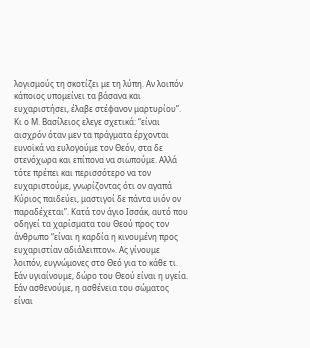λογισμούς τη σκοτίζει με τη λύπη. Αν λοιπόν κάποιος υπομείνει τα βάσανα και ευχαριστήσει, έλαβε στέφανον μαρτυρίου”. Κι ο Μ. Βασίλειος ελεγε σχετικά: “είναι αισχρόν όταν μεν τα πράγματα έρχονται ευνοϊκά να ευλογούμε τον Θεόν, στα δε στενόχωρα και επίπονα να σιωπούμε. Αλλά τότε πρέπει και περισσότερο να τον ευχαριστούμε, γνωρίζοντας ότι oν αγαπά Κύριος παιδεύει, μαστιγοί δε πάντα υιόν oν παραδέχεται”. Κατά τον άγιο Ισσάκ, αυτό που οδηγεί τα χαρίσματα του Θεού προς τον άνθρωπο “είναι η καρδία η κινουμένη προς ευχαριστίαν αδιάλειπτον». Ας γίνουμε λοιπόν, ευγνώμονες στο Θεό για το κάθε τι. Εάν υγιαίνουμε, δώρο του Θεού είναι η υγεία. Εάν ασθενούμε, η ασθένεια του σώματος είναι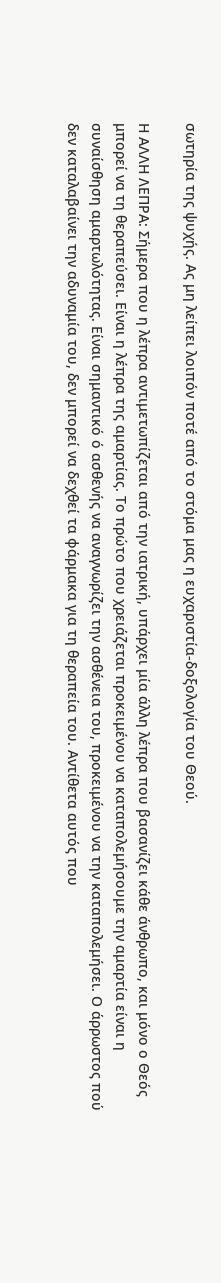σωτηρία της ψυχής. Ας μη λείπει λοιπόν ποτέ από το στόμα μας η ευχαριστία-δοξολογία του Θεού.

Η ΑΛΛΗ ΛΕΠΡΑ: Σήμερα που η λέπρα αντιμετωπίζεται από την ιατρική, υπάρχει μία άλλη λέπρα που βασανίζει κάθε άνθρωπο, και μόνο ο Θεός μπορεί να τη θεραπεύσει. Είναι η λέπρα της αμαρτίας. Το πρώτο που χρειάζεται προκειμένου να καταπολεμήσουμε την αμαρτία είναι η συναίσθηση αμαρτωλότητας. Είναι σημαντικό ό ασθενής να αναγνωρίζει την ασθένεια του, προκειμένου να την καταπολεμήσει. Ο άρρωστος πού δεν καταλαβαίνει την αδυναμία του, δεν μπορεί να δεχθεί τα φάρμακα για τη θεραπεία του. Αντίθετα αυτός που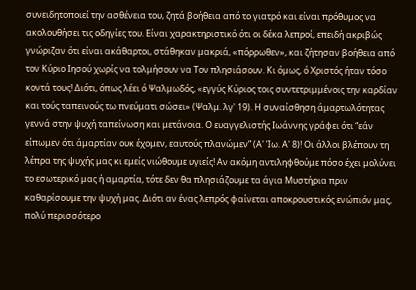συνειδητοποιεί την ασθένεια του, ζητά βοήθεια από το γιατρό και είναι πρόθυμος να ακολουθήσει τις οδηγίες του. Είναι χαρακτηριστικό ότι οι δέκα λεπροί, επειδή ακριβώς γνώριζαν ότι είναι ακάθαρτοι, στάθηκαν μακριά, «πόρρωθεν», και ζήτησαν βοήθεια από τον Κύριο Ιησού χωρίς να τολμήσουν να Τον πλησιάσουν. Κι όμως, ό Χριστός ήταν τόσο κοντά τους! Διότι, όπως λέει ό Ψαλμωδός, «εγγύς Κύριος τοις συντετριμμένοις την καρδίαν και τούς ταπεινούς τω πνεύματι σώσει» (Ψαλμ. λγ' 19). Η συναίσθηση άμαρτωλότητας γεννά στην ψυχή ταπείνωση και μετάνοια. Ο ευαγγελιστής Ιωάννης γράφει ότι “εάν είπωμεν ότι άμαρτίαν ουκ έχομεν, εαυτούς πλανώμεν” (Α' Ίω. Α' 8)! Οι άλλοι βλέπουν τη λέπρα της ψυχής μας κι εμείς νιώθουμε υγιείς! Αν ακόμη αντιληφθούμε πόσο έχει μολύνει το εσωτερικό μας ή αμαρτία, τότε δεν θα πλησιάζουμε τα άγια Μυστήρια πριν καθαρίσουμε την ψυχή μας. Διότι αν ένας λεπρός φαίνεται αποκρουστικός ενώπιόν μας, πολύ περισσότερο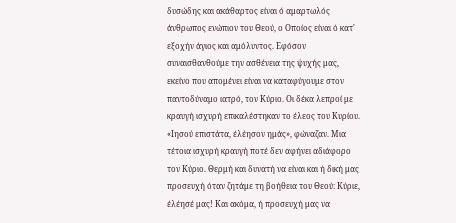δυσώδης και ακάθαρτος είναι ό αμαρτωλός άνθρωπος ενώπιον του Θεού, ο Οποίος είναι ό κατ' εξοχήν άγιος και αμόλυντος. Εφόσον συναισθανθούμε την ασθένεια της ψυχής μας, εκείνο που απομένει είναι να καταφύγουμε στον παντοδύναμο ιατρό, τον Κύριο. Οι δέκα λεπροί με κραυγή ισχυρή επικαλέστηκαν το έλεος του Κυρίου. «Ιησού επιστάτα, έλέησον ημάς», φώναζαν. Μια τέτοια ισχυρή κραυγή ποτέ δεν αφήνει αδιάφορο τον Κύριο. Θερμή και δυνατή να είναι και ή δική μας προσευχή όταν ζητάμε τη βοήθεια του Θεού: Κύριε, έλέησέ μας! Και ακόμα, ή προσευχή μας να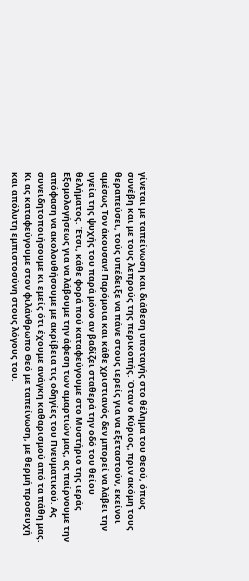γίνεται με ταπείνωση και διάθεση υποταγής στο θέλημα του Θεού, όπως συνέβη και με τους λεπρούς της περικοπής. Όταν ο Κύριος, πριν ακόμη τους θεραπεύσει, τούς υπέδειξε να πάνε στους ιερείς για να εξεταστούν, εκείνοι αμέσως Τον άκουσαν! Παρόμοια και κάθε χριστιανός δεν μπορεί να λάβει την υγεία της ψυχής του παρά μόνο αν βαδίζει σταθερά την οδό του θείου θελήματος. Έτσι, κάθε φορά πού καταφεύγουμε στο Μυστήριο της ιεράς Εξομολογήσεως για να λάβουμε την άφεση των αμαρτιών μας, ας παίρνουμε την απόφαση να ακολουθήσουμε με ακρίβεια τις οδηγίες του Πνευματικού. Ας συνειδητοποιήσουμε κι εμείς ότι έχουμε ανάγκη καθαρισμού από τα πάθη μας. Κι ας καταφεύγουμε στον φιλάνθρωπο Θεό με ταπείνωση, με θερμή προσευχή και απόλυτη εμπιστοσύνη στους λόγους του.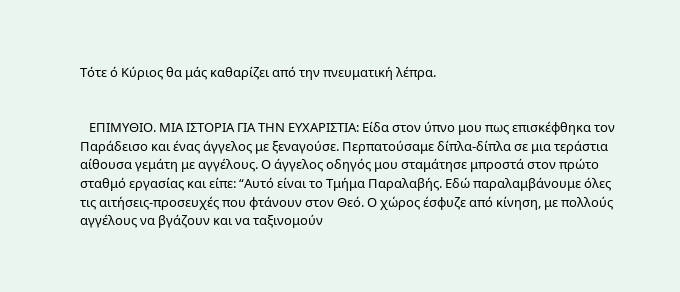Τότε ό Κύριος θα μάς καθαρίζει από την πνευματική λέπρα.


   ΕΠΙΜΥΘΙΟ. ΜΙΑ ΙΣΤΟΡΙΑ ΓΙΑ ΤΗΝ ΕΥΧΑΡΙΣΤΙΑ: Είδα στον ύπνο μου πως επισκέφθηκα τον Παράδεισο και ένας άγγελος με ξεναγούσε. Περπατούσαμε δίπλα-δίπλα σε μια τεράστια αίθουσα γεμάτη με αγγέλους. Ο άγγελος οδηγός μου σταμάτησε μπροστά στον πρώτο σταθμό εργασίας και είπε: “Αυτό είναι το Τμήμα Παραλαβής. Εδώ παραλαμβάνουμε όλες τις αιτήσεις-προσευχές που φτάνουν στον Θεό. Ο χώρος έσφυζε από κίνηση, με πολλούς αγγέλους να βγάζουν και να ταξινομούν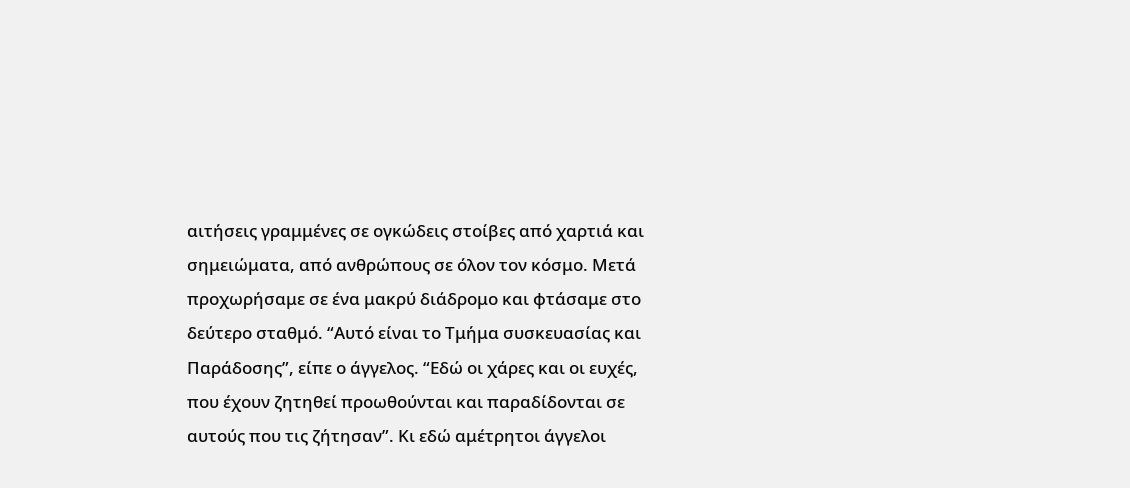αιτήσεις γραμμένες σε ογκώδεις στοίβες από χαρτιά και σημειώματα, από ανθρώπους σε όλον τον κόσμο. Μετά προχωρήσαμε σε ένα μακρύ διάδρομο και φτάσαμε στο δεύτερο σταθμό. “Αυτό είναι το Τμήμα συσκευασίας και Παράδοσης”, είπε ο άγγελος. “Εδώ οι χάρες και οι ευχές, που έχουν ζητηθεί προωθούνται και παραδίδονται σε αυτούς που τις ζήτησαν”. Κι εδώ αμέτρητοι άγγελοι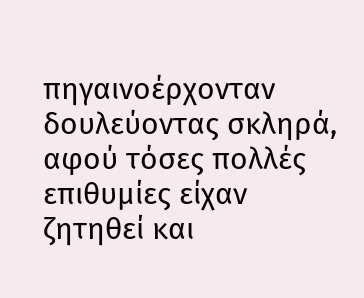πηγαινοέρχονταν δουλεύοντας σκληρά, αφού τόσες πολλές επιθυμίες είχαν ζητηθεί και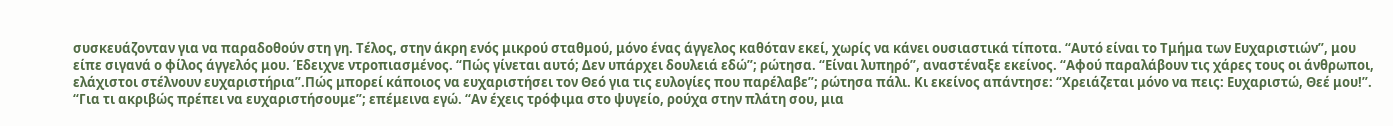συσκευάζονταν για να παραδοθούν στη γη. Τέλος, στην άκρη ενός μικρού σταθμού, μόνο ένας άγγελος καθόταν εκεί, χωρίς να κάνει ουσιαστικά τίποτα. “Αυτό είναι το Τμήμα των Ευχαριστιών”, μου είπε σιγανά ο φίλος άγγελός μου. Έδειχνε ντροπιασμένος. “Πώς γίνεται αυτό; Δεν υπάρχει δουλειά εδώ”; ρώτησα. “Είναι λυπηρό”, αναστέναξε εκείνος. “Αφού παραλάβουν τις χάρες τους οι άνθρωποι, ελάχιστοι στέλνουν ευχαριστήρια”.Πώς μπορεί κάποιος να ευχαριστήσει τον Θεό για τις ευλογίες που παρέλαβε”; ρώτησα πάλι. Κι εκείνος απάντησε: “Χρειάζεται μόνο να πεις: Ευχαριστώ, Θεέ μου!”. “Για τι ακριβώς πρέπει να ευχαριστήσουμε”; επέμεινα εγώ. “Αν έχεις τρόφιμα στο ψυγείο, ρούχα στην πλάτη σου, μια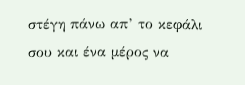στέγη πάνω απ’ το κεφάλι σου και ένα μέρος να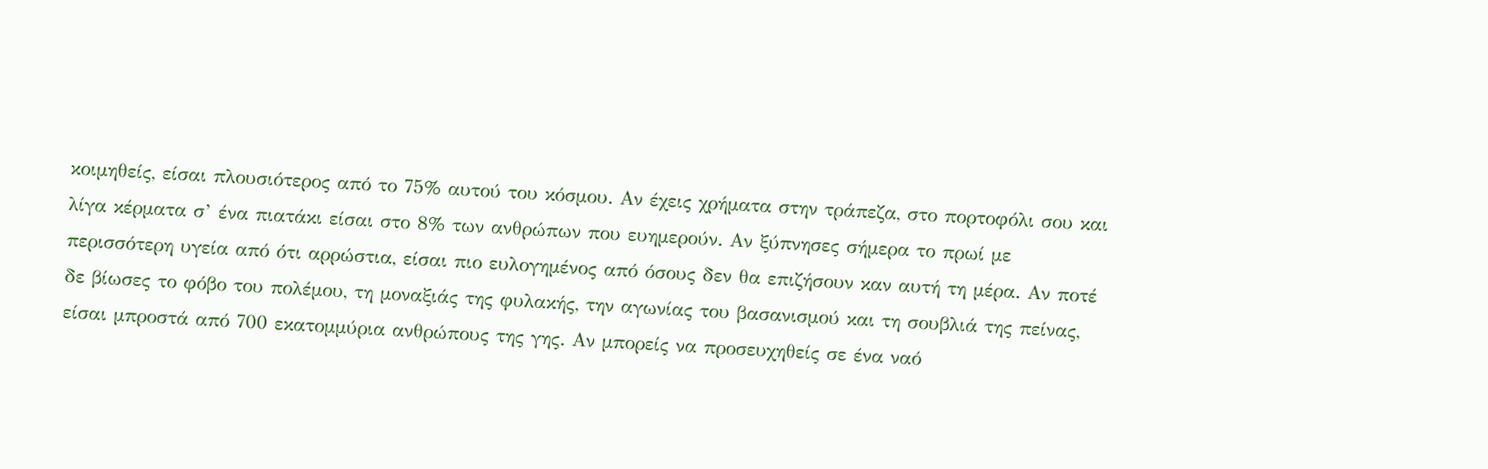κοιμηθείς, είσαι πλουσιότερος από το 75% αυτού του κόσμου. Αν έχεις χρήματα στην τράπεζα, στο πορτοφόλι σου και λίγα κέρματα σ’ ένα πιατάκι είσαι στο 8% των ανθρώπων που ευημερούν. Αν ξύπνησες σήμερα το πρωί με περισσότερη υγεία από ότι αρρώστια, είσαι πιο ευλογημένος από όσους δεν θα επιζήσουν καν αυτή τη μέρα. Αν ποτέ δε βίωσες το φόβο του πολέμου, τη μοναξιάς της φυλακής, την αγωνίας του βασανισμού και τη σουβλιά της πείνας, είσαι μπροστά από 700 εκατομμύρια ανθρώπους της γης. Αν μπορείς να προσευχηθείς σε ένα ναό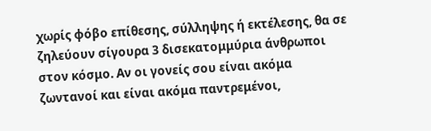χωρίς φόβο επίθεσης, σύλληψης ή εκτέλεσης, θα σε ζηλεύουν σίγουρα 3 δισεκατομμύρια άνθρωποι στον κόσμο. Αν οι γονείς σου είναι ακόμα ζωντανοί και είναι ακόμα παντρεμένοι,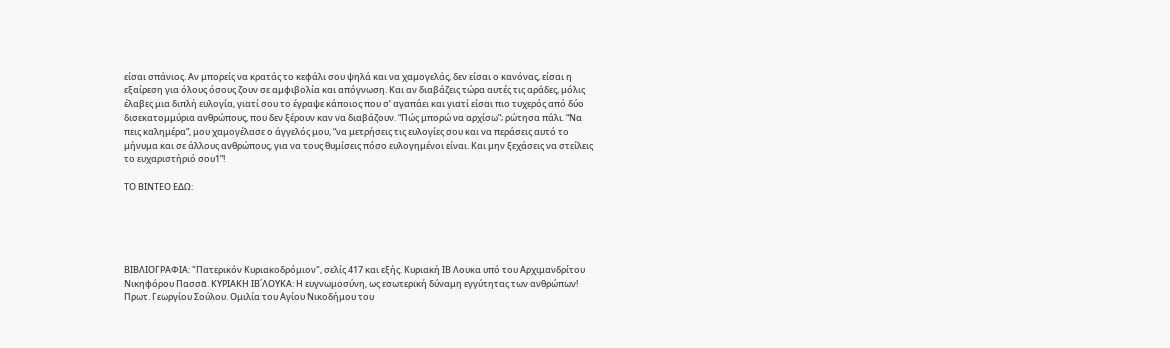είσαι σπάνιος. Αν μπορείς να κρατάς το κεφάλι σου ψηλά και να χαμογελάς, δεν είσαι ο κανόνας, είσαι η εξαίρεση για όλους όσους ζουν σε αμφιβολία και απόγνωση. Και αν διαβάζεις τώρα αυτές τις αράδες, μόλις έλαβες μια διπλή ευλογία, γιατί σου το έγραψε κάποιος που σ’ αγαπάει και γιατί είσαι πιο τυχερός από δύο δισεκατομμύρια ανθρώπους, που δεν ξέρουν καν να διαβάζουν. “Πώς μπορώ να αρχίσω”; ρώτησα πάλι. “Να πεις καλημέρα”, μου χαμογέλασε ο άγγελός μου, “να μετρήσεις τις ευλογίες σου και να περάσεις αυτό το μήνυμα και σε άλλους ανθρώπους, για να τους θυμίσεις πόσο ευλογημένοι είναι. Και μην ξεχάσεις να στείλεις το ευχαριστήριό σου1”!

ΤΟ ΒΙΝΤΕΟ ΕΔΩ:





ΒΙΒΛΙΟΓΡΑΦΙΑ: "Πατερικόν Κυριακοδρόμιον", σελίς 417 και εξής. Κυριακή ΙΒ Λουκα υπό του Αρχιμανδρίτου Νικηφόρου Πασσᾶ. ΚΥΡΙΑΚΗ ΙΒ΄ΛΟΥΚΑ: Η ευγνωμοσύνη, ως εσωτερική δύναμη εγγύτητας των ανθρώπων! Πρωτ. Γεωργίου Σούλου. Ομιλία του Αγίου Νικοδήμου του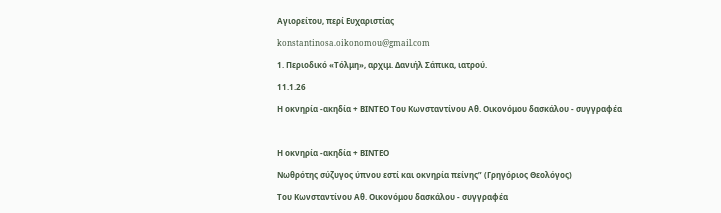Αγιορείτου, περί Ευχαριστίας

konstantinosa.oikonomou@gmail.com

1. Περιοδικό «Τόλμη», αρχιμ. Δανιήλ Σάπικα, ιατρού.

11.1.26

Η οκνηρία -ακηδία + ΒΙΝΤΕΟ Του Κωνσταντίνου Αθ. Οικονόμου δασκάλου - συγγραφέα



Η οκνηρία -ακηδία + ΒΙΝΤΕΟ

Νωθρότης σύζυγος ύπνου εστί και οκνηρία πείνης” (Γρηγόριος Θεολόγος)

Του Κωνσταντίνου Αθ. Οικονόμου δασκάλου - συγγραφέα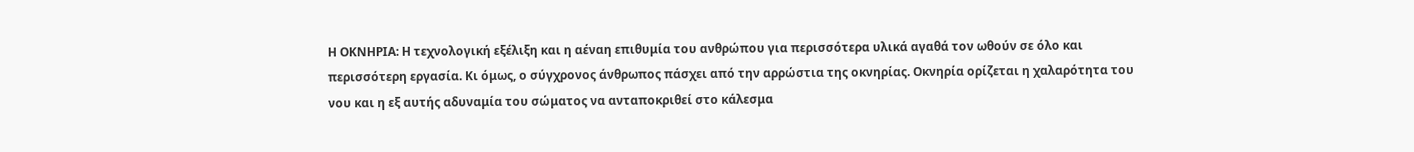Η ΟΚΝΗΡΙΑ: Η τεχνολογική εξέλιξη και η αέναη επιθυμία του ανθρώπου για περισσότερα υλικά αγαθά τον ωθούν σε όλο και περισσότερη εργασία. Κι όμως, ο σύγχρονος άνθρωπος πάσχει από την αρρώστια της οκνηρίας. Οκνηρία ορίζεται η χαλαρότητα του νου και η εξ αυτής αδυναμία του σώματος να ανταποκριθεί στο κάλεσμα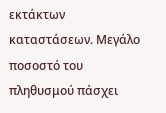εκτάκτων καταστάσεων. Μεγάλο ποσοστό του πληθυσμού πάσχει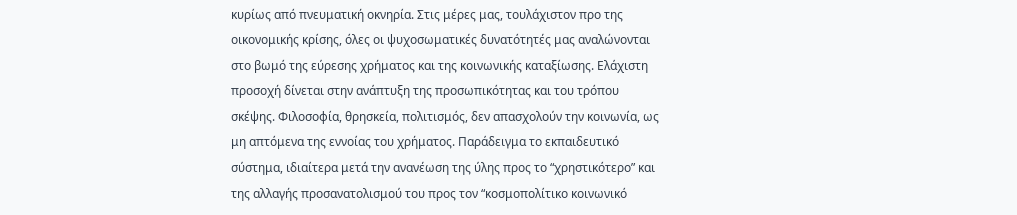κυρίως από πνευματική οκνηρία. Στις μέρες μας, τουλάχιστον προ της οικονομικής κρίσης, όλες οι ψυχοσωματικές δυνατότητές μας αναλώνονται στο βωμό της εύρεσης χρήματος και της κοινωνικής καταξίωσης. Ελάχιστη προσοχή δίνεται στην ανάπτυξη της προσωπικότητας και του τρόπου σκέψης. Φιλοσοφία, θρησκεία, πολιτισμός, δεν απασχολούν την κοινωνία, ως μη απτόμενα της εννοίας του χρήματος. Παράδειγμα το εκπαιδευτικό σύστημα, ιδιαίτερα μετά την ανανέωση της ύλης προς το “χρηστικότερο” και της αλλαγής προσανατολισμού του προς τον “κοσμοπολίτικο κοινωνικό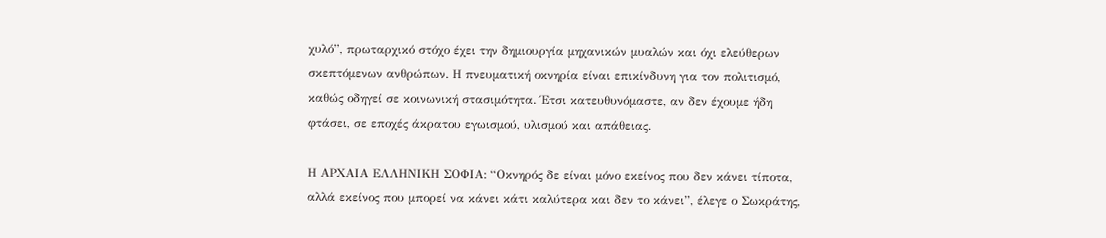χυλό”, πρωταρχικό στόχο έχει την δημιουργία μηχανικών μυαλών και όχι ελεύθερων σκεπτόμενων ανθρώπων. Η πνευματική οκνηρία είναι επικίνδυνη για τον πολιτισμό, καθώς οδηγεί σε κοινωνική στασιμότητα. Έτσι κατευθυνόμαστε, αν δεν έχουμε ήδη φτάσει, σε εποχές άκρατου εγωισμού, υλισμού και απάθειας.

Η ΑΡΧΑΙΑ ΕΛΛΗΝΙΚΗ ΣΟΦΙΑ: “Οκνηρός δε είναι μόνο εκείνος που δεν κάνει τίποτα, αλλά εκείνος που μπορεί να κάνει κάτι καλύτερα και δεν το κάνει”, έλεγε ο Σωκράτης,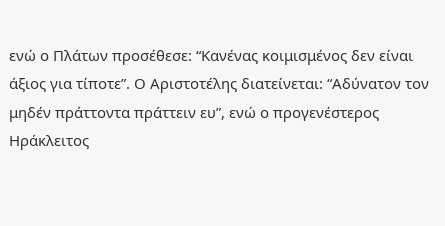ενώ ο Πλάτων προσέθεσε: “Κανένας κοιμισμένος δεν είναι άξιος για τίποτε”. Ο Αριστοτέλης διατείνεται: “Αδύνατον τον μηδέν πράττοντα πράττειν ευ”, ενώ ο προγενέστερος Ηράκλειτος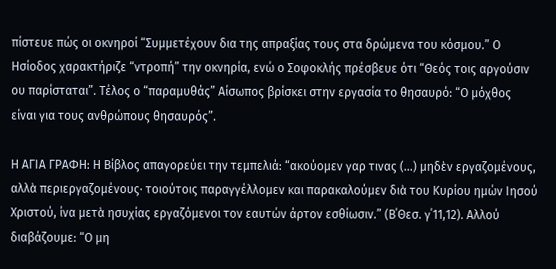πίστευε πώς οι οκνηροί “Συμμετέχουν δια της απραξίας τους στα δρώμενα του κόσμου.” Ο Ησίοδος χαρακτήριζε “ντροπή” την οκνηρία, ενώ ο Σοφοκλής πρέσβευε ότι “Θεός τοις αργούσιν ου παρίσταται”. Τέλος ο “παραμυθάς” Αίσωπος βρίσκει στην εργασία το θησαυρό: “Ο μόχθος είναι για τους ανθρώπους θησαυρός”.

Η ΑΓΙΑ ΓΡΑΦΗ: Η Βίβλος απαγορεύει την τεμπελιά: “ακούομεν γαρ τινας (...) μηδὲν εργαζομένους, αλλὰ περιεργαζομένους· τοιούτοις παραγγέλλομεν και παρακαλούμεν διὰ του Κυρίου ημών Ιησού Χριστού, ίνα μετὰ ησυχίας εργαζόμενοι τον εαυτών άρτον εσθίωσιν.” (Β΄Θεσ. γ΄11,12). Αλλού διαβάζουμε: “Ο μη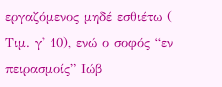εργαζόμενος μηδέ εσθιέτω ( Τιμ. γ' 10), ενώ ο σοφός “εν πειρασμοίς” Ιώβ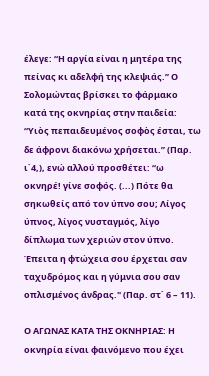έλεγε: “Η αργία είναι η μητέρα της πείνας κι αδελφή της κλεψιάς.” Ο Σολομώντας βρίσκει το φάρμακο κατά της οκνηρίας στην παιδεία: “Υιὸς πεπαιδευμένος σοφὸς έσται, τω δε άφρονι διακόνω χρήσεται.” (Παρ. ι΄4,), ενώ αλλού προσθέτει: “ω οκνηρέ! γίνε σοφός. (...) Πότε θα σηκωθείς από τον ύπνο σου; Λίγος ύπνος, λίγος νυσταγμός, λίγο δίπλωμα των χεριών στον ύπνο. Έπειτα η φτώχεια σου έρχεται σαν ταχυδρόμος και η γύμνια σου σαν οπλισμένος άνδρας." (Παρ. στ΄ 6 – 11).

Ο ΑΓΩΝΑΣ ΚΑΤΑ ΤΗΣ ΟΚΝΗΡΙΑΣ: Η οκνηρία είναι φαινόμενο που έχει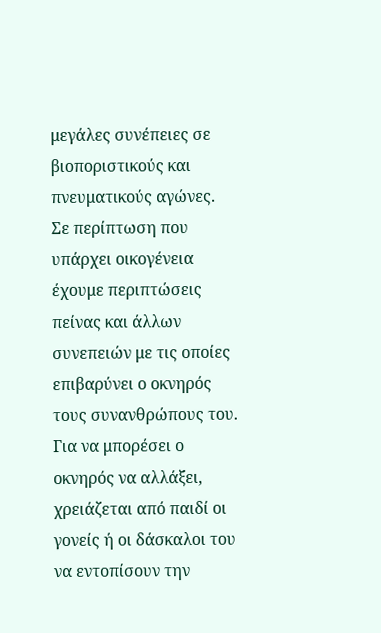μεγάλες συνέπειες σε βιοποριστικούς και πνευματικούς αγώνες. Σε περίπτωση που υπάρχει οικογένεια έχουμε περιπτώσεις πείνας και άλλων συνεπειών με τις οποίες επιβαρύνει ο οκνηρός τους συνανθρώπους του. Για να μπορέσει ο οκνηρός να αλλάξει, χρειάζεται από παιδί οι γονείς ή οι δάσκαλοι του να εντοπίσουν την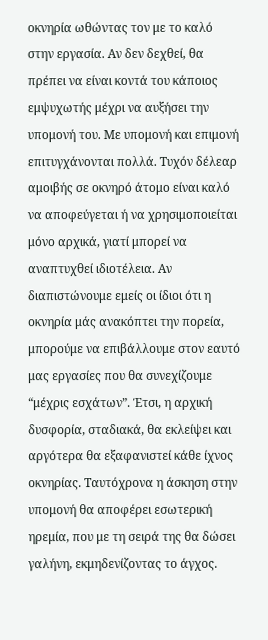οκνηρία ωθώντας τον με το καλό στην εργασία. Αν δεν δεχθεί, θα πρέπει να είναι κοντά του κάποιος εμψυχωτής μέχρι να αυξήσει την υπομονή του. Με υπομονή και επιμονή επιτυγχάνονται πολλά. Τυχόν δέλεαρ αμοιβής σε οκνηρό άτομο είναι καλό να αποφεύγεται ή να χρησιμοποιείται μόνο αρχικά, γιατί μπορεί να αναπτυχθεί ιδιοτέλεια. Αν διαπιστώνουμε εμείς οι ίδιοι ότι η οκνηρία μάς ανακόπτει την πορεία, μπορούμε να επιβάλλουμε στον εαυτό μας εργασίες που θα συνεχίζουμε “μέχρις εσχάτων”. Έτσι, η αρχική δυσφορία, σταδιακά, θα εκλείψει και αργότερα θα εξαφανιστεί κάθε ίχνος οκνηρίας. Ταυτόχρονα η άσκηση στην υπομονή θα αποφέρει εσωτερική ηρεμία, που με τη σειρά της θα δώσει γαλήνη, εκμηδενίζοντας το άγχος.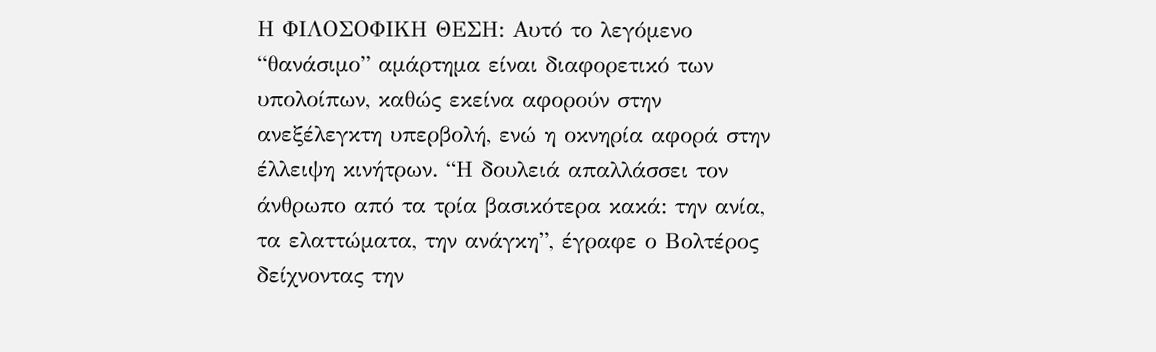Η ΦΙΛΟΣΟΦΙΚΗ ΘΕΣΗ: Αυτό το λεγόμενο “θανάσιμο” αμάρτημα είναι διαφορετικό των υπολοίπων, καθώς εκείνα αφορούν στην ανεξέλεγκτη υπερβολή, ενώ η οκνηρία αφορά στην έλλειψη κινήτρων. “Η δουλειά απαλλάσσει τον άνθρωπο από τα τρία βασικότερα κακά: την ανία, τα ελαττώματα, την ανάγκη”, έγραφε ο Βολτέρος δείχνοντας την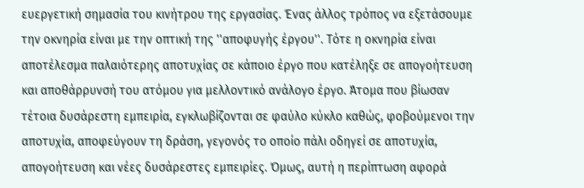ευεργετική σημασία του κινήτρου της εργασίας. Ένας άλλος τρόπος να εξετάσουμε την οκνηρία είναι με την οπτική της ''αποφυγής έργου''. Τότε η οκνηρία είναι αποτέλεσμα παλαιότερης αποτυχίας σε κάποιο έργο που κατέληξε σε απογοήτευση και αποθάρρυνσή του ατόμου για μελλοντικό ανάλογο έργο. Άτομα που βίωσαν τέτοια δυσάρεστη εμπειρία, εγκλωβίζονται σε φαύλο κύκλο καθώς, φοβούμενοι την αποτυχία, αποφεύγουν τη δράση, γεγονός το οποίο πάλι οδηγεί σε αποτυχία, απογοήτευση και νέες δυσάρεστες εμπειρίες. Όμως, αυτή η περίπτωση αφορά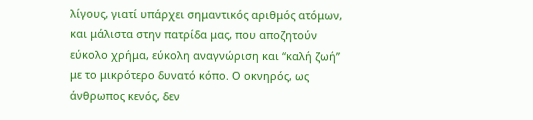λίγους, γιατί υπάρχει σημαντικός αριθμός ατόμων, και μάλιστα στην πατρίδα μας, που αποζητούν εύκολο χρήμα, εύκολη αναγνώριση και “καλή ζωή” με το μικρότερο δυνατό κόπο. Ο οκνηρός, ως άνθρωπος κενός, δεν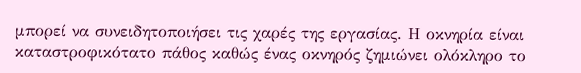μπορεί να συνειδητοποιήσει τις χαρές της εργασίας. Η οκνηρία είναι καταστροφικότατο πάθος καθώς ένας οκνηρός ζημιώνει ολόκληρο το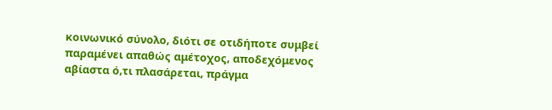κοινωνικό σύνολο, διότι σε οτιδήποτε συμβεί παραμένει απαθώς αμέτοχος, αποδεχόμενος αβίαστα ό,τι πλασάρεται, πράγμα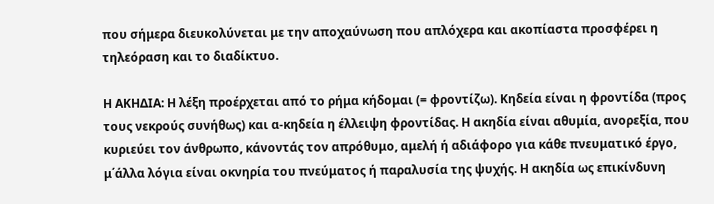που σήμερα διευκολύνεται με την αποχαύνωση που απλόχερα και ακοπίαστα προσφέρει η τηλεόραση και το διαδίκτυο.

Η ΑΚΗΔΙΑ: Η λέξη προέρχεται από το ρήμα κήδομαι (= φροντίζω). Κηδεία είναι η φροντίδα (προς τους νεκρούς συνήθως) και α-κηδεία η έλλειψη φροντίδας. Η ακηδία είναι αθυμία, ανορεξία, που κυριεύει τον άνθρωπο, κάνοντάς τον απρόθυμο, αμελή ή αδιάφορο για κάθε πνευματικό έργο, μ΄άλλα λόγια είναι οκνηρία του πνεύματος ή παραλυσία της ψυχής. Η ακηδία ως επικίνδυνη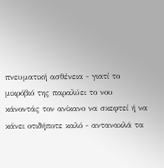πνευματική ασθένεια - γιατί το μικρόβιό της παραλύει το νου κάνοντάς τον ανίκανο να σκεφτεί ή να κάνει οτιδήποτε καλό - αντανακλά τα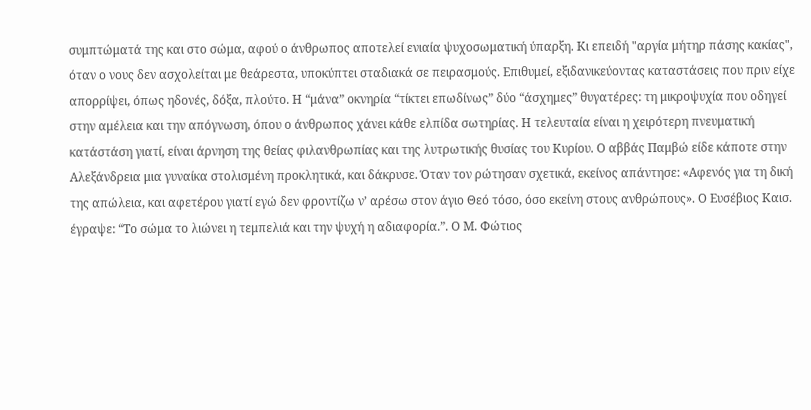συμπτώματά της και στο σώμα, αφού ο άνθρωπος αποτελεί ενιαία ψυχοσωματική ύπαρξη. Κι επειδή "αργία μήτηρ πάσης κακίας", όταν ο νους δεν ασχολείται με θεάρεστα, υποκύπτει σταδιακά σε πειρασμούς. Επιθυμεί, εξιδανικεύοντας καταστάσεις που πριν είχε απορρίψει, όπως ηδονές, δόξα, πλούτο. Η “μάνα” οκνηρία “τίκτει επωδίνως” δύο “άσχημες” θυγατέρες: τη μικροψυχία που οδηγεί στην αμέλεια και την απόγνωση, όπου ο άνθρωπος χάνει κάθε ελπίδα σωτηρίας. Η τελευταία είναι η χειρότερη πνευματική κατάστάση γιατί, είναι άρνηση της θείας φιλανθρωπίας και της λυτρωτικής θυσίας του Κυρίου. Ο αββάς Παμβώ είδε κάποτε στην Αλεξάνδρεια μια γυναίκα στολισμένη προκλητικά, και δάκρυσε. Όταν τον ρώτησαν σχετικά, εκείνος απάντησε: «Αφενός για τη δική της απώλεια, και αφετέρου γιατί εγώ δεν φροντίζω ν’ αρέσω στον άγιο Θεό τόσο, όσο εκείνη στους ανθρώπους». Ο Ευσέβιος Καισ. έγραψε: “Το σώμα το λιώνει η τεμπελιά και την ψυχή η αδιαφορία.”. Ο Μ. Φώτιος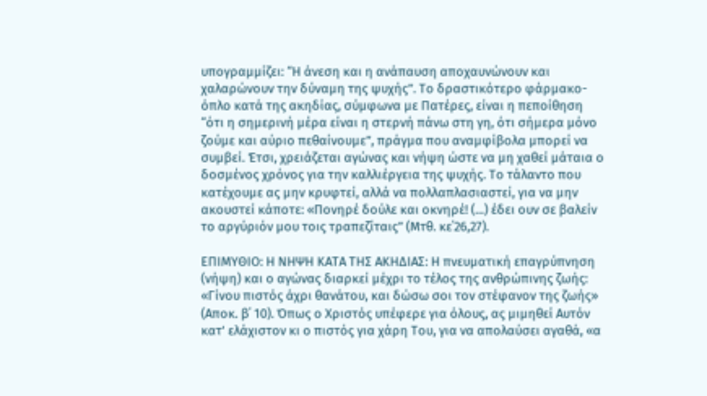υπογραμμίζει: “Η άνεση και η ανάπαυση αποχαυνώνουν και χαλαρώνουν την δύναμη της ψυχής”. Το δραστικότερο φάρμακο-όπλο κατά της ακηδίας, σύμφωνα με Πατέρες, είναι η πεποίθηση “ότι η σημερινή μέρα είναι η στερνή πάνω στη γη, ότι σήμερα μόνο ζούμε και αύριο πεθαίνουμε”, πράγμα που αναμφίβολα μπορεί να συμβεί. Έτσι, χρειάζεται αγώνας και νήψη ώστε να μη χαθεί μάταια ο δοσμένος χρόνος για την καλλιέργεια της ψυχής. Το τάλαντο που κατέχουμε ας μην κρυφτεί, αλλά να πολλαπλασιαστεί, για να μην ακουστεί κάποτε: «Πονηρέ δούλε και οκνηρέ! (...) έδει ουν σε βαλείν το αργύριόν μου τοις τραπεζίταις” (Μτθ. κε΄26,27).

ΕΠΙΜΥΘΙΟ: Η ΝΗΨΗ ΚΑΤΑ ΤΗΣ ΑΚΗΔΙΑΣ: Η πνευματική επαγρύπνηση (νήψη) και ο αγώνας διαρκεί μέχρι το τέλος της ανθρώπινης ζωής: «Γίνου πιστός άχρι θανάτου, και δώσω σοι τον στέφανον της ζωής» (Αποκ. β΄ 10). Όπως ο Χριστός υπέφερε για όλους, ας μιμηθεί Αυτόν κατ' ελάχιστον κι ο πιστός για χάρη Του, για να απολαύσει αγαθά, «α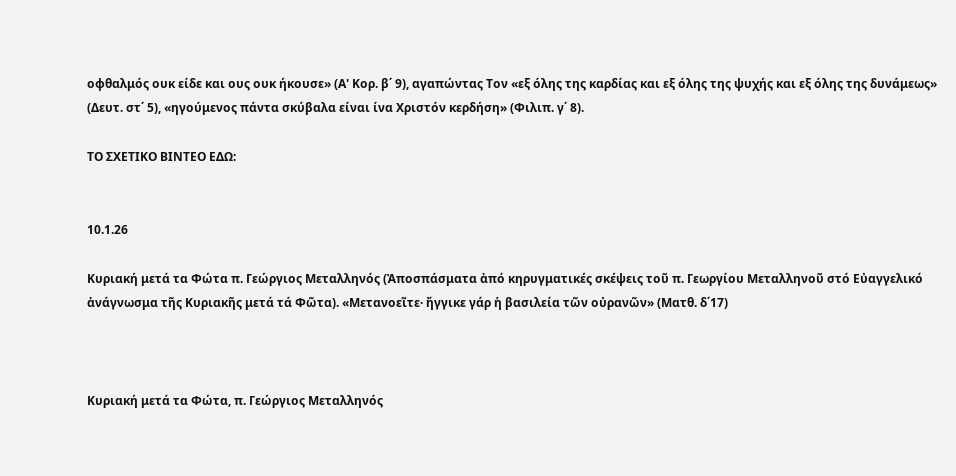οφθαλμός ουκ είδε και ους ουκ ήκουσε» (Α' Κορ. β΄ 9), αγαπώντας Τον «εξ όλης της καρδίας και εξ όλης της ψυχής και εξ όλης της δυνάμεως» (Δευτ. στ΄ 5), «ηγούμενος πάντα σκύβαλα είναι ίνα Χριστόν κερδήση» (Φιλιπ. γ΄ 8).

ΤΟ ΣΧΕΤΙΚΟ ΒΙΝΤΕΟ ΕΔΩ:


10.1.26

Κυριακή μετά τα Φώτα π. Γεώργιος Μεταλληνός (Ἀποσπάσματα ἀπό κηρυγματικές σκέψεις τοῦ π. Γεωργίου Μεταλληνοῦ στό Εὐαγγελικό ἀνάγνωσμα τῆς Κυριακῆς μετά τά Φῶτα). «Μετανοεῖτε· ἤγγικε γάρ ἡ βασιλεία τῶν οὐρανῶν» (Ματθ. δ΄17)



Κυριακή μετά τα Φώτα, π. Γεώργιος Μεταλληνός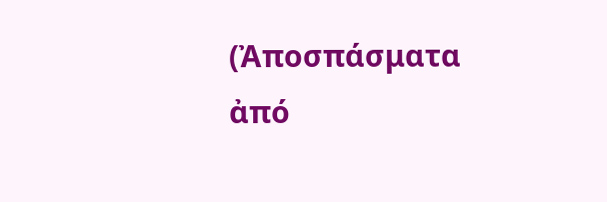(Ἀποσπάσματα ἀπό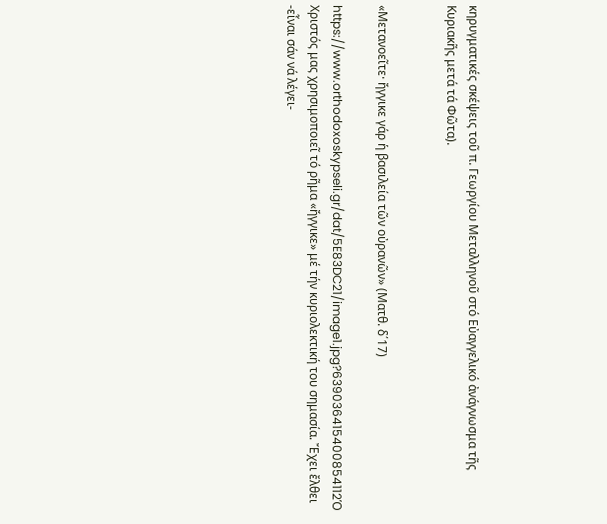κηρυγματικές σκέψεις τοῦ π. Γεωργίου Μεταλληνοῦ στό Εὐαγγελικό ἀνάγνωσμα τῆς Κυριακῆς μετά τά Φῶτα).


«Μετανοεῖτε· ἤγγικε γάρ ἡ βασιλεία τῶν οὐρανῶν» (Ματθ. δ΄17)

https://www.orthodoxoskypseli.gr/dat/5E83DC21/image1.jpg?639036415400854112Ὁ Χριστός μας χρησιμοποιεῖ τό ρῆμα «ἤγγικε» μέ τήν κυριολεκτική του σημασία. Ἔχει ἔλθει -εἶναι σάν νά λέγει-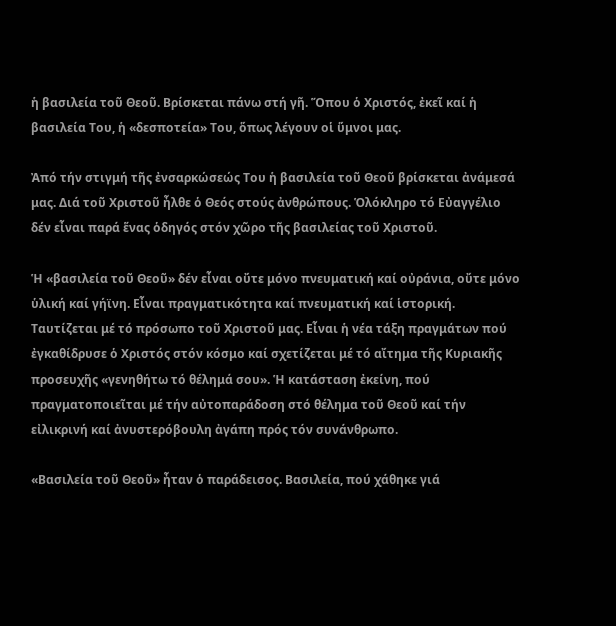ἡ βασιλεία τοῦ Θεοῦ. Βρίσκεται πάνω στή γῆ. Ὅπου ὁ Χριστός, ἐκεῖ καί ἡ βασιλεία Του, ἡ «δεσποτεία» Του, ὅπως λέγουν οἱ ὕμνοι μας.

Ἀπό τήν στιγμή τῆς ἐνσαρκώσεώς Του ἡ βασιλεία τοῦ Θεοῦ βρίσκεται ἀνάμεσά μας. Διά τοῦ Χριστοῦ ἦλθε ὁ Θεός στούς ἀνθρώπους. Ὁλόκληρο τό Εὐαγγέλιο δέν εἶναι παρά ἕνας ὁδηγός στόν χῶρο τῆς βασιλείας τοῦ Χριστοῦ.

Ἡ «βασιλεία τοῦ Θεοῦ» δέν εἶναι οὔτε μόνο πνευματική καί οὐράνια, οὔτε μόνο ὑλική καί γήϊνη. Εἶναι πραγματικότητα καί πνευματική καί ἱστορική. Ταυτίζεται μέ τό πρόσωπο τοῦ Χριστοῦ μας. Εἶναι ἡ νέα τάξη πραγμάτων πού ἐγκαθίδρυσε ὁ Χριστός στόν κόσμο καί σχετίζεται μέ τό αἴτημα τῆς Κυριακῆς προσευχῆς «γενηθήτω τό θέλημά σου». Ἡ κατάσταση ἐκείνη, πού πραγματοποιεῖται μέ τήν αὐτοπαράδοση στό θέλημα τοῦ Θεοῦ καί τήν εἰλικρινή καί ἀνυστερόβουλη ἀγάπη πρός τόν συνάνθρωπο.

«Βασιλεία τοῦ Θεοῦ» ἦταν ὁ παράδεισος. Βασιλεία, πού χάθηκε γιά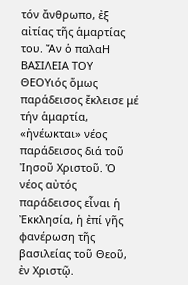τόν ἄνθρωπο, ἐξ αἰτίας τῆς ἁμαρτίας του. Ἄν ὁ παλαΗ ΒΑΣΙΛΕΙΑ ΤΟΥ ΘΕΟΥιός ὅμως παράδεισος ἔκλεισε μέ τήν ἁμαρτία, «ἠνέωκται» νέος παράδεισος διά τοῦ Ἰησοῦ Χριστοῦ. Ὁ νέος αὐτός παράδεισος εἶναι ἡ Ἐκκλησία, ἡ ἐπί γῆς φανέρωση τῆς βασιλείας τοῦ Θεοῦ, ἐν Χριστῷ.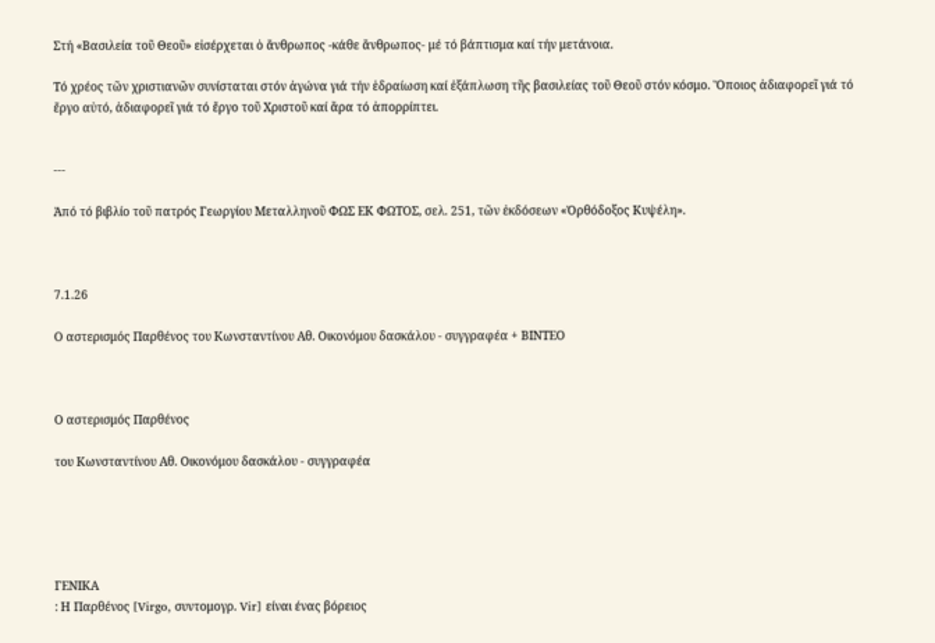Στή «Βασιλεία τοῦ Θεοῦ» εἰσέρχεται ὁ ἄνθρωπος -κάθε ἄνθρωπος- μέ τό βάπτισμα καί τήν μετάνοια.

Τό χρέος τῶν χριστιανῶν συνίσταται στόν ἀγώνα γιά τήν ἑδραίωση καί ἐξάπλωση τῆς βασιλείας τοῦ Θεοῦ στόν κόσμο. Ὅποιος ἀδιαφορεῖ γιά τό ἔργο αὐτό, ἀδιαφορεῖ γιά τό ἔργο τοῦ Χριστοῦ καί ἄρα τό ἀπορρίπτει.


---

Ἀπό τό βιβλίο τοῦ πατρός Γεωργίου Μεταλληνοῦ ΦΩΣ ΕΚ ΦΩΤΟΣ, σελ. 251, τῶν ἐκδόσεων «Ὀρθόδοξος Κυψέλη».



7.1.26

Ο αστερισμός Παρθένος του Κωνσταντίνου Αθ. Οικονόμου δασκάλου - συγγραφέα + ΒΙΝΤΕΟ



Ο αστερισμός Παρθένος

του Κωνσταντίνου Αθ. Οικονόμου δασκάλου - συγγραφέα





ΓΕΝΙΚΑ
: Η Παρθένος [Virgo, συντομογρ. Vir] είναι ένας βόρειος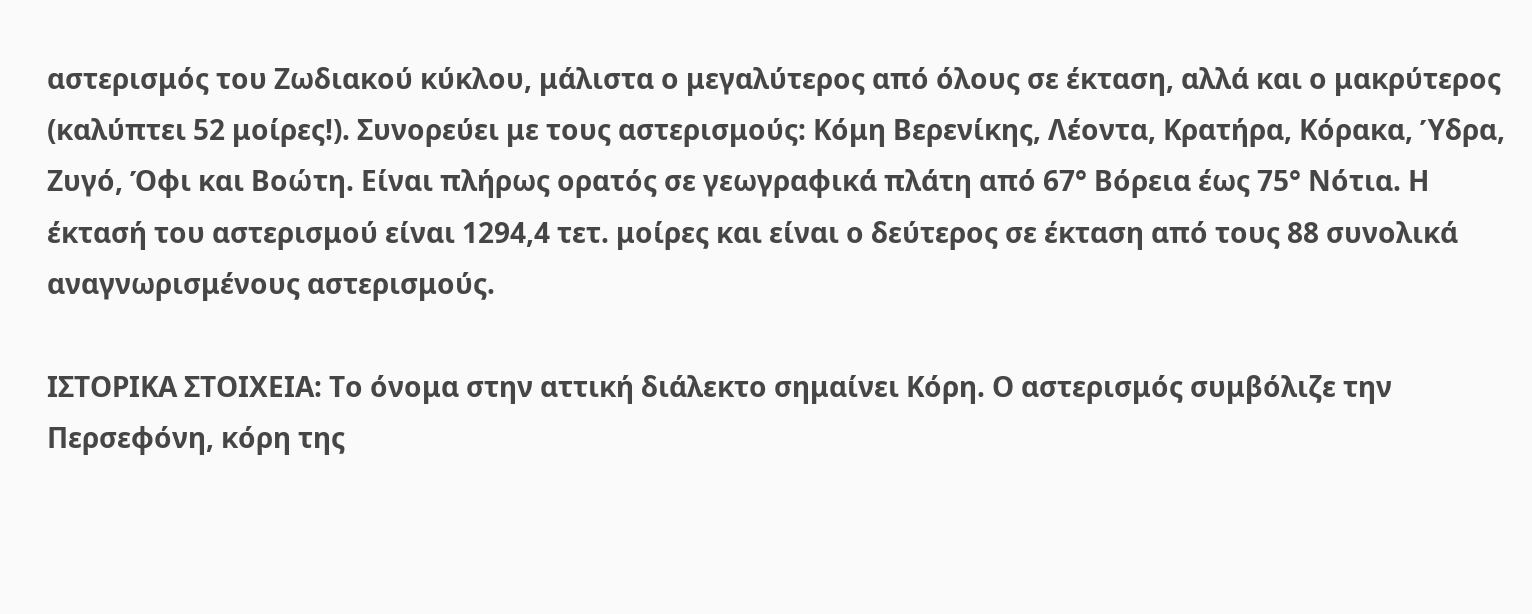αστερισμός του Ζωδιακού κύκλου, μάλιστα ο μεγαλύτερος από όλους σε έκταση, αλλά και ο μακρύτερος (καλύπτει 52 μοίρες!). Συνορεύει με τους αστερισμούς: Κόμη Βερενίκης, Λέοντα, Κρατήρα, Κόρακα, Ύδρα, Ζυγό, Όφι και Βοώτη. Είναι πλήρως ορατός σε γεωγραφικά πλάτη από 67° Βόρεια έως 75° Νότια. Η έκτασή του αστερισμού είναι 1294,4 τετ. μοίρες και είναι ο δεύτερος σε έκταση από τους 88 συνολικά αναγνωρισμένους αστερισμούς.

ΙΣΤΟΡΙΚΑ ΣΤΟΙΧΕΙΑ: Το όνομα στην αττική διάλεκτο σημαίνει Κόρη. Ο αστερισμός συμβόλιζε την Περσεφόνη, κόρη της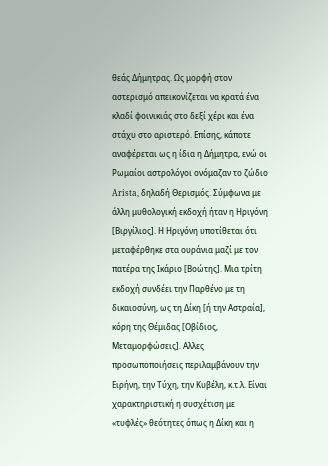θεάς Δήμητρας. Ως μορφή στον αστερισμό απεικονίζεται να κρατά ένα κλαδί φοινικιάς στο δεξί χέρι και ένα στάχυ στο αριστερό. Επίσης, κάποτε αναφέρεται ως η ίδια η Δήμητρα, ενώ οι Ρωμαίοι αστρολόγοι ονόμαζαν το ζώδιο Arista, δηλαδή Θερισμός. Σύμφωνα με άλλη μυθολογική εκδοχή ήταν η Ηριγόνη [Βιργίλιος]. Η Ηριγόνη υποτίθεται ότι μεταφέρθηκε στα ουράνια μαζί με τον πατέρα της Ικάριο [Βοώτης]. Μια τρίτη εκδοχή συνδέει την Παρθένο με τη δικαιοσύνη, ως τη Δίκη [ή την Αστραία], κόρη της Θέμιδας [Οβίδιος, Μεταμορφώσεις]. Αλλες προσωποποιήσεις περιλαμβάνουν την Ειρήνη, την Τύχη, την Κυβέλη, κ.τ.λ. Είναι χαρακτηριστική η συσχέτιση με «τυφλές» θεότητες όπως η Δίκη και η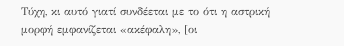Τύχη, κι αυτό γιατί συνδέεται με το ότι η αστρική μορφή εμφανίζεται «ακέφαλη», [οι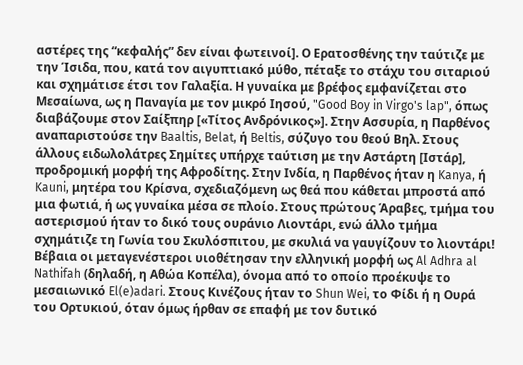αστέρες της “κεφαλής” δεν είναι φωτεινοί]. Ο Ερατοσθένης την ταύτιζε με την Ίσιδα, που, κατά τον αιγυπτιακό μύθο, πέταξε το στάχυ του σιταριού και σχημάτισε έτσι τον Γαλαξία. Η γυναίκα με βρέφος εμφανίζεται στο Μεσαίωνα, ως η Παναγία με τον μικρό Ιησού, "Good Boy in Virgo's lap", όπως διαβάζουμε στον Σαίξπηρ [«Τίτος Ανδρόνικος»]. Στην Ασσυρία, η Παρθένος αναπαριστούσε την Baaltis, Belat, ή Beltis, σύζυγο του θεού Βηλ. Στους άλλους ειδωλολάτρες Σημίτες υπήρχε ταύτιση με την Αστάρτη [Ιστάρ], προδρομική μορφή της Αφροδίτης. Στην Ινδία, η Παρθένος ήταν η Kanya, ή Kauni, μητέρα του Κρίσνα, σχεδιαζόμενη ως θεά που κάθεται μπροστά από μια φωτιά, ή ως γυναίκα μέσα σε πλοίο. Στους πρώτους Άραβες, τμήμα του αστερισμού ήταν το δικό τους ουράνιο Λιοντάρι, ενώ άλλο τμήμα σχημάτιζε τη Γωνία του Σκυλόσπιτου, με σκυλιά να γαυγίζουν το λιοντάρι! Βέβαια οι μεταγενέστεροι υιοθέτησαν την ελληνική μορφή ως Al Adhra al Nathifah (δηλαδή, η Αθώα Κοπέλα), όνομα από το οποίο προέκυψε το μεσαιωνικό El(e)adari. Στους Κινέζους ήταν το Shun Wei, το Φίδι ή η Ουρά του Ορτυκιού, όταν όμως ήρθαν σε επαφή με τον δυτικό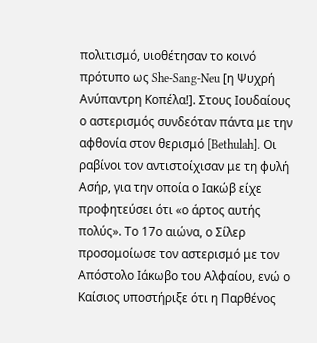πολιτισμό, υιοθέτησαν το κοινό πρότυπο ως She-Sang-Neu [η Ψυχρή Ανύπαντρη Κοπέλα!]. Στους Ιουδαίους ο αστερισμός συνδεόταν πάντα με την αφθονία στον θερισμό [Bethulah]. Οι ραβίνοι τον αντιστοίχισαν με τη φυλή Ασήρ, για την οποία ο Ιακώβ είχε προφητεύσει ότι «ο άρτος αυτής πολύς». Το 17ο αιώνα, ο Σίλερ προσομοίωσε τον αστερισμό με τον Απόστολο Ιάκωβο του Αλφαίου, ενώ ο Καίσιος υποστήριξε ότι η Παρθένος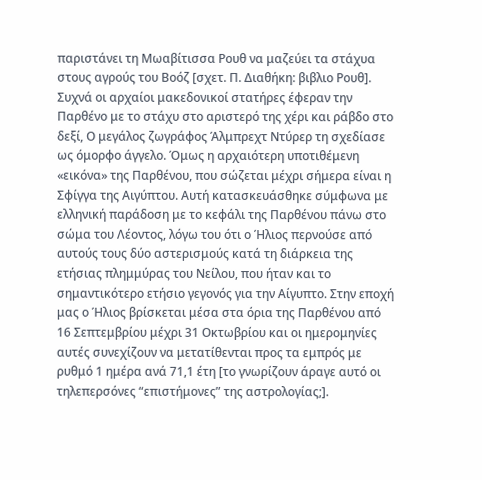παριστάνει τη Μωαβίτισσα Ρουθ να μαζεύει τα στάχυα στους αγρούς του Βοόζ [σχετ. Π. Διαθήκη: βιβλιο Ρουθ]. Συχνά οι αρχαίοι μακεδονικοί στατήρες έφεραν την Παρθένο με το στάχυ στο αριστερό της χέρι και ράβδο στο δεξί, Ο μεγάλος ζωγράφος Άλμπρεχτ Ντύρερ τη σχεδίασε ως όμορφο άγγελο. Όμως η αρχαιότερη υποτιθέμενη «εικόνα» της Παρθένου, που σώζεται μέχρι σήμερα είναι η Σφίγγα της Αιγύπτου. Αυτή κατασκευάσθηκε σύμφωνα με ελληνική παράδοση με το κεφάλι της Παρθένου πάνω στο σώμα του Λέοντος, λόγω του ότι ο Ήλιος περνούσε από αυτούς τους δύο αστερισμούς κατά τη διάρκεια της ετήσιας πλημμύρας του Νείλου, που ήταν και το σημαντικότερο ετήσιο γεγονός για την Αίγυπτο. Στην εποχή μας ο Ήλιος βρίσκεται μέσα στα όρια της Παρθένου από 16 Σεπτεμβρίου μέχρι 31 Οκτωβρίου και οι ημερομηνίες αυτές συνεχίζουν να μετατίθενται προς τα εμπρός με ρυθμό 1 ημέρα ανά 71,1 έτη [το γνωρίζουν άραγε αυτό οι τηλεπερσόνες “επιστήμονες” της αστρολογίας;].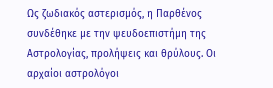Ως ζωδιακός αστερισμός, η Παρθένος συνδέθηκε με την ψευδοεπιστήμη της Αστρολογίας, προλήψεις και θρύλους. Οι αρχαίοι αστρολόγοι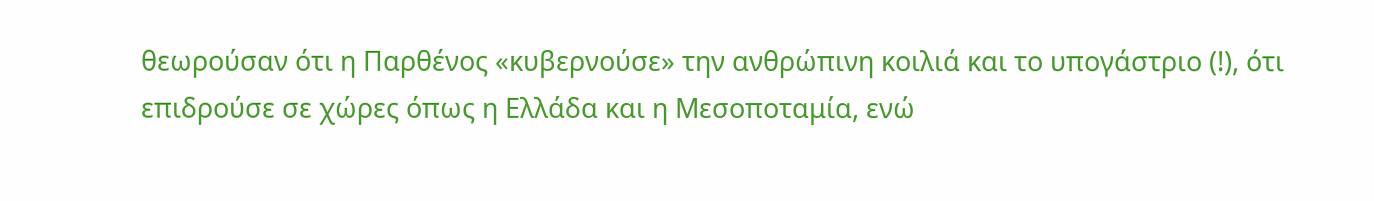θεωρούσαν ότι η Παρθένος «κυβερνούσε» την ανθρώπινη κοιλιά και το υπογάστριο (!), ότι επιδρούσε σε χώρες όπως η Ελλάδα και η Μεσοποταμία, ενώ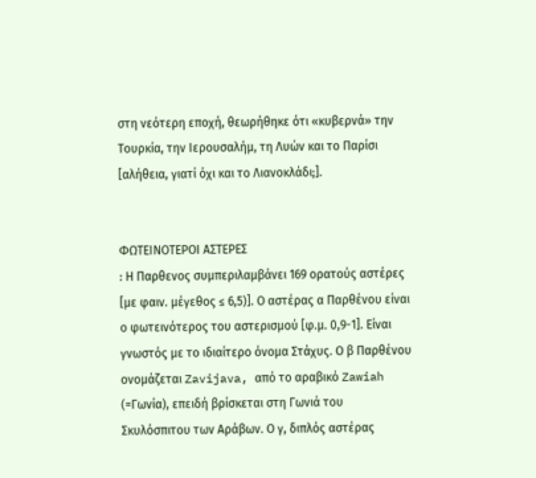στη νεότερη εποχή, θεωρήθηκε ότι «κυβερνά» την Τουρκία, την Ιερουσαλήμ, τη Λυών και το Παρίσι [αλήθεια, γιατί όχι και το Λιανοκλάδι;].


ΦΩΤΕΙΝΟΤΕΡΟΙ ΑΣΤΕΡΕΣ
: Η Παρθενος συμπεριλαμβάνει 169 ορατούς αστέρες [με φαιν. μέγεθος ≤ 6,5)]. Ο αστέρας α Παρθένου είναι ο φωτεινότερος του αστερισμού [φ.μ. 0,9-1]. Είναι γνωστός με το ιδιαίτερο όνομα Στάχυς. Ο β Παρθένου ονομάζεται Zavijava, από το αραβικό Zawiah (=Γωνία), επειδή βρίσκεται στη Γωνιά του Σκυλόσπιτου των Αράβων. Ο γ, διπλός αστέρας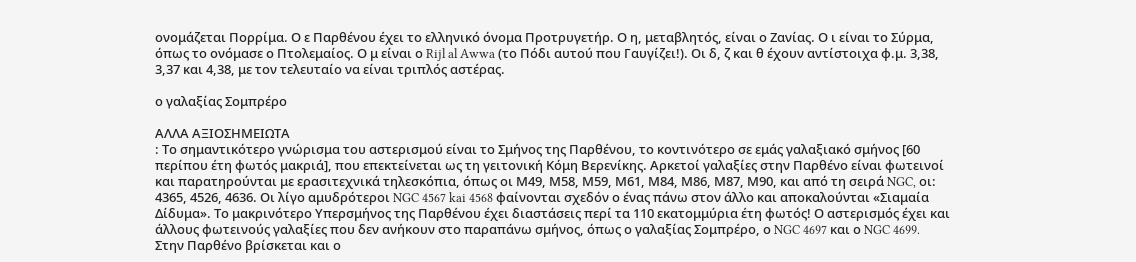ονομάζεται Πορρίμα. Ο ε Παρθένου έχει το ελληνικό όνομα Προτρυγετήρ. Ο η, μεταβλητός, είναι ο Ζανίας. Ο ι είναι το Σύρμα, όπως το ονόμασε ο Πτολεμαίος. Ο μ είναι ο Rijl al Awwa (το Πόδι αυτού που Γαυγίζει!). Οι δ, ζ και θ έχουν αντίστοιχα φ.μ. 3,38, 3,37 και 4,38, με τον τελευταίο να είναι τριπλός αστέρας.

ο γαλαξίας Σομπρέρο

ΑΛΛΑ ΑΞΙΟΣΗΜΕΙΩΤΑ
: Το σημαντικότερο γνώρισμα του αστερισμού είναι το Σμήνος της Παρθένου, το κοντινότερο σε εμάς γαλαξιακό σμήνος [60 περίπου έτη φωτός μακριά], που επεκτείνεται ως τη γειτονική Κόμη Βερενίκης. Αρκετοί γαλαξίες στην Παρθένο είναι φωτεινοί και παρατηρούνται με ερασιτεχνικά τηλεσκόπια, όπως οι Μ49, Μ58, Μ59, Μ61, Μ84, Μ86, Μ87, Μ90, και από τη σειρά NGC, οι: 4365, 4526, 4636. Οι λίγο αμυδρότεροι NGC 4567 kai 4568 φαίνονται σχεδόν ο ένας πάνω στον άλλο και αποκαλούνται «Σιαμαία Δίδυμα». Το μακρινότερο Υπερσμήνος της Παρθένου έχει διαστάσεις περί τα 110 εκατομμύρια έτη φωτός! Ο αστερισμός έχει και άλλους φωτεινούς γαλαξίες που δεν ανήκουν στο παραπάνω σμήνος, όπως ο γαλαξίας Σομπρέρο, ο NGC 4697 και ο NGC 4699. Στην Παρθένο βρίσκεται και ο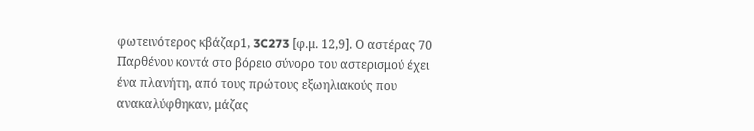φωτεινότερος κβάζαρ1, 3C273 [φ.μ. 12,9]. Ο αστέρας 70 Παρθένου κοντά στο βόρειο σύνορο του αστερισμού έχει ένα πλανήτη, από τους πρώτους εξωηλιακούς που ανακαλύφθηκαν, μάζας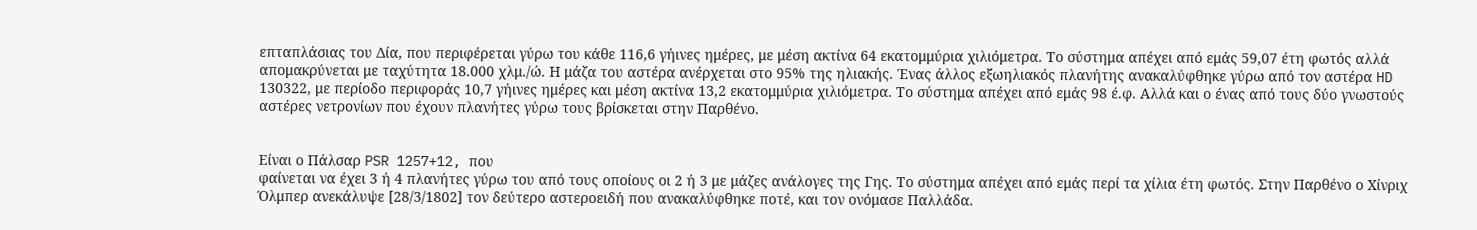επταπλάσιας του Δία, που περιφέρεται γύρω του κάθε 116,6 γήινες ημέρες, με μέση ακτίνα 64 εκατομμύρια χιλιόμετρα. Το σύστημα απέχει από εμάς 59,07 έτη φωτός αλλά απομακρύνεται με ταχύτητα 18.000 χλμ./ώ. Η μάζα του αστέρα ανέρχεται στο 95% της ηλιακής. Ένας άλλος εξωηλιακός πλανήτης ανακαλύφθηκε γύρω από τον αστέρα HD 130322, με περίοδο περιφοράς 10,7 γήινες ημέρες και μέση ακτίνα 13,2 εκατομμύρια χιλιόμετρα. Το σύστημα απέχει από εμάς 98 έ.φ. Αλλά και ο ένας από τους δύο γνωστούς αστέρες νετρονίων που έχουν πλανήτες γύρω τους βρίσκεται στην Παρθένο.


Είναι ο Πάλσαρ PSR 1257+12, που
φαίνεται να έχει 3 ή 4 πλανήτες γύρω του από τους οποίους οι 2 ή 3 με μάζες ανάλογες της Γης. Το σύστημα απέχει από εμάς περί τα χίλια έτη φωτός. Στην Παρθένο ο Χίνριχ Όλμπερ ανεκάλυψε [28/3/1802] τον δεύτερο αστεροειδή που ανακαλύφθηκε ποτέ, και τον ονόμασε Παλλάδα.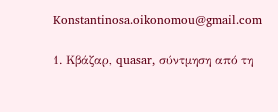Konstantinosa.oikonomou@gmail.com

1. Κβάζαρ, quasar, σύντμηση από τη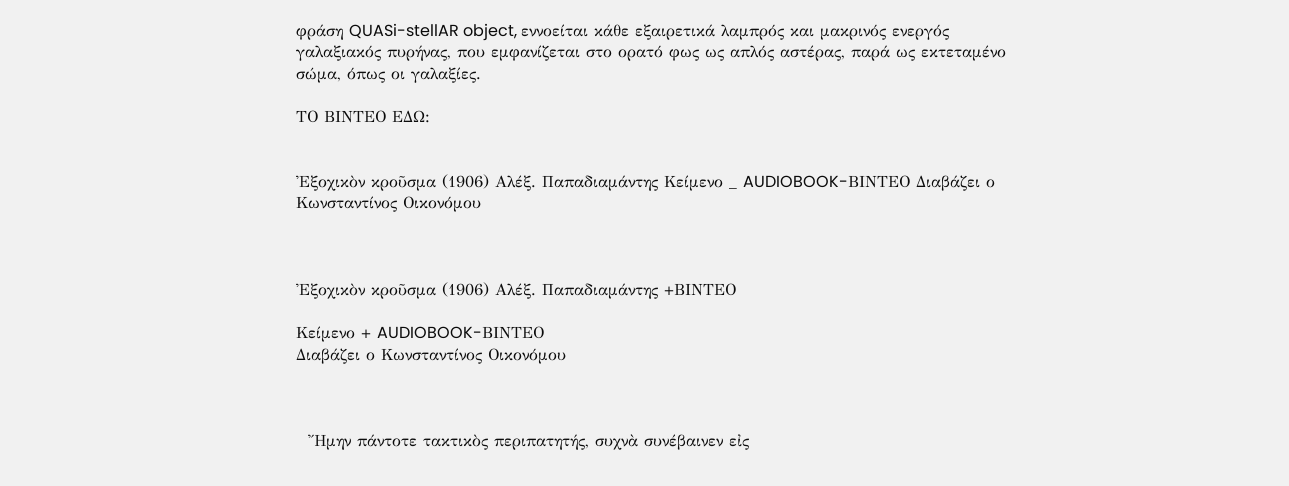φράση QUASi-stellAR object, εννοείται κάθε εξαιρετικά λαμπρός και μακρινός ενεργός γαλαξιακός πυρήνας, που εμφανίζεται στο ορατό φως ως απλός αστέρας, παρά ως εκτεταμένο σώμα, όπως οι γαλαξίες.

ΤΟ ΒΙΝΤΕΟ ΕΔΩ:


Ἐξοχικὸν κροῦσμα (1906) Aλέξ. Παπαδιαμάντης Κείμενο _ AUDIOBOOK-ΒΙΝΤΕΟ Διαβάζει ο Κωνσταντίνος Οικονόμου



Ἐξοχικὸν κροῦσμα (1906) Aλέξ. Παπαδιαμάντης +ΒΙΝΤΕΟ

Κείμενο + AUDIOBOOK-ΒΙΝΤΕΟ
Διαβάζει ο Κωνσταντίνος Οικονόμου



  Ἤμην πάντοτε τακτικὸς περιπατητής, συχνὰ συνέβαινεν εἰς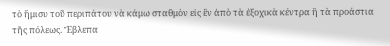τὸ ἥμισυ τοῦ περιπάτου νὰ κάμω σταθμὸν εἰς ἓν ἀπὸ τὰ ἐξοχικὰ κέντρα ἢ τὰ προάστια τῆς πόλεως. Ἔβλεπα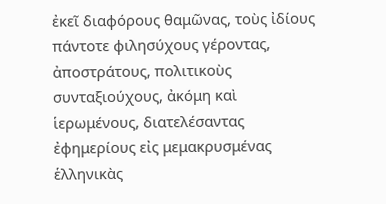ἐκεῖ διαφόρους θαμῶνας, τοὺς ἰδίους πάντοτε φιλησύχους γέροντας, ἀποστράτους, πολιτικοὺς συνταξιούχους, ἀκόμη καὶ ἱερωμένους, διατελέσαντας ἐφημερίους εἰς μεμακρυσμένας ἑλληνικὰς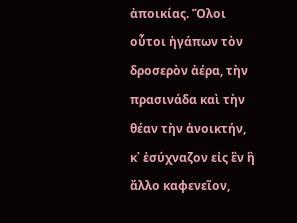ἀποικίας. Ὅλοι οὗτοι ἠγάπων τὸν δροσερὸν ἀέρα, τὴν πρασινάδα καὶ τὴν θέαν τὴν ἀνοικτήν, κ᾿ ἐσύχναζον εἰς ἓν ἢ ἄλλο καφενεῖον,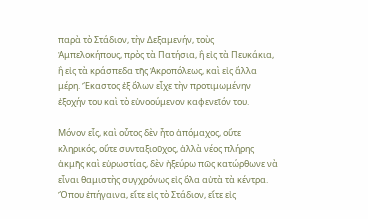παρὰ τὸ Στάδιον, τὴν Δεξαμενήν, τοὺς Ἀμπελοκήπους, πρὸς τὰ Πατήσια, ἢ εἰς τὰ Πευκάκια, ἢ εἰς τὰ κράσπεδα τῆς Ἀκροπόλεως, καὶ εἰς ἄλλα μέρη. Ἕκαστος ἐξ ὅλων εἶχε τὴν προτιμωμένην ἐξοχήν του καὶ τὸ εὐνοούμενον καφενεῖόν του.

Μόνον εἷς, καὶ οὗτος δὲν ἦτο ἀπόμαχος, οὔτε κληρικός, οὔτε συνταξιοῦχος, ἀλλὰ νέος πλήρης ἀκμῆς καὶ εὐρωστίας, δὲν ἠξεύρω πῶς κατώρθωνε νὰ εἶναι θαμιστὴς συγχρόνως εἰς ὅλα αὐτὰ τὰ κέντρα. Ὅπου ἐπήγαινα, εἴτε εἰς τὸ Στάδιον, εἴτε εἰς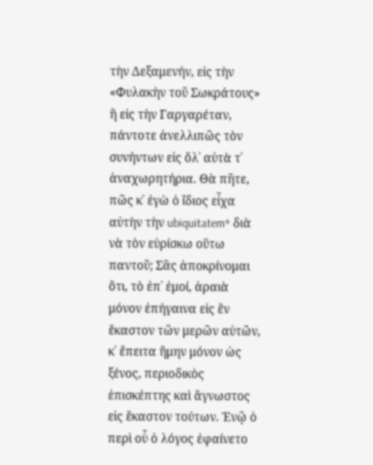τὴν Δεξαμενήν, εἰς τὴν «Φυλακὴν τοῦ Σωκράτους» ἢ εἰς τὴν Γαργαρέταν, πάντοτε ἀνελλιπῶς τὸν συνήντων εἰς ὅλ᾿ αὐτὰ τ᾿ ἀναχωρητήρια. Θὰ πῆτε, πῶς κ᾿ ἐγὼ ὁ ἴδιος εἶχα αὐτὴν τὴν ubiquitatem* διὰ νὰ τὸν εὑρίσκω οὕτω παντοῦ; Σᾶς ἀποκρίνομαι ὅτι, τὸ ἐπ᾿ ἐμοί, ἀραιὰ μόνον ἐπήγαινα εἰς ἓν ἕκαστον τῶν μερῶν αὐτῶν, κ᾿ ἔπειτα ἤμην μόνον ὡς ξένος, περιοδικὸς ἐπισκέπτης καὶ ἄγνωστος εἰς ἕκαστον τούτων. Ἐνῷ ὁ περὶ οὗ ὁ λόγος ἐφαίνετο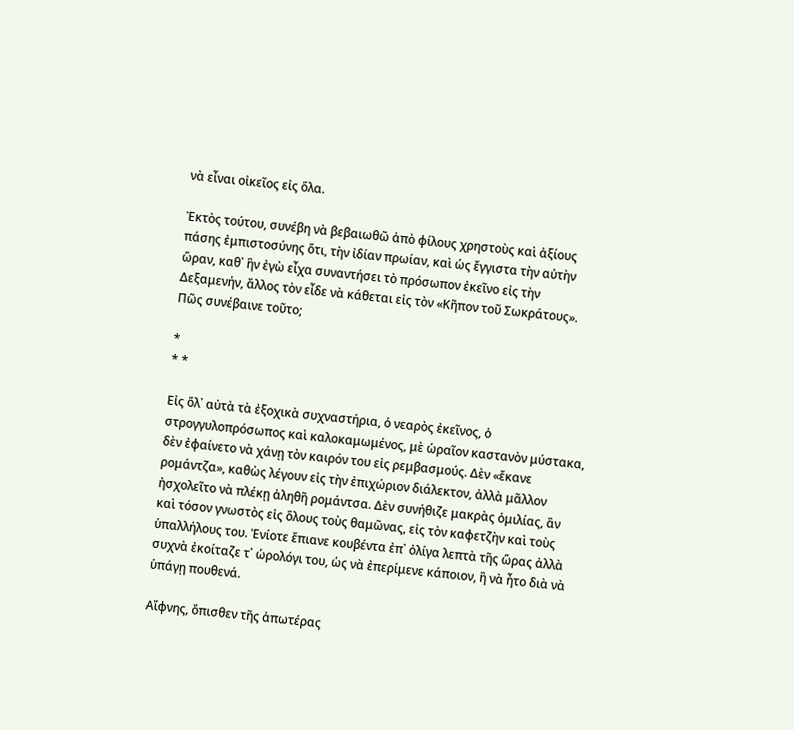νὰ εἶναι οἰκεῖος εἰς ὅλα.

Ἐκτὸς τούτου, συνέβη νὰ βεβαιωθῶ ἀπὸ φίλους χρηστοὺς καὶ ἀξίους πάσης ἐμπιστοσύνης ὅτι, τὴν ἰδίαν πρωίαν, καὶ ὡς ἔγγιστα τὴν αὐτὴν ὥραν, καθ᾿ ἣν ἐγὼ εἶχα συναντήσει τὸ πρόσωπον ἐκεῖνο εἰς τὴν Δεξαμενήν, ἄλλος τὸν εἶδε νὰ κάθεται εἰς τὸν «Κῆπον τοῦ Σωκράτους». Πῶς συνέβαινε τοῦτο;

*
* *

Εἰς ὅλ᾿ αὐτὰ τὰ ἐξοχικὰ συχναστήρια, ὁ νεαρὸς ἐκεῖνος, ὁ στρογγυλοπρόσωπος καὶ καλοκαμωμένος, μὲ ὡραῖον καστανὸν μύστακα, δὲν ἐφαίνετο νὰ χάνῃ τὸν καιρόν του εἰς ρεμβασμούς. Δὲν «ἔκανε ρομάντζα», καθὼς λέγουν εἰς τὴν ἐπιχώριον διάλεκτον, ἀλλὰ μᾶλλον ἠσχολεῖτο νὰ πλέκῃ ἀληθῆ ρομάντσα. Δὲν συνήθιζε μακρὰς ὁμιλίας, ἂν καὶ τόσον γνωστὸς εἰς ὅλους τοὺς θαμῶνας, εἰς τὸν καφετζὴν καὶ τοὺς ὑπαλλήλους του. Ἐνίοτε ἔπιανε κουβέντα ἐπ᾿ ὀλίγα λεπτὰ τῆς ὥρας ἀλλὰ συχνὰ ἐκοίταζε τ᾿ ὡρολόγι του, ὡς νὰ ἐπερίμενε κάποιον, ἢ νὰ ἦτο διὰ νὰ ὑπάγῃ πουθενά.

Αἴφνης, ὄπισθεν τῆς ἀπωτέρας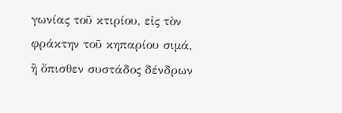γωνίας τοῦ κτιρίου, εἰς τὸν φράκτην τοῦ κηπαρίου σιμά, ἢ ὄπισθεν συστάδος δένδρων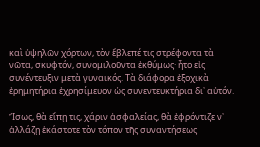καὶ ὑψηλῶν χόρτων, τὸν ἔβλεπέ τις στρέφοντα τὰ νῶτα, σκυφτόν, συνομιλοῦντα ἐκθύμως· ἦτο εἰς συνέντευξιν μετὰ γυναικός. Τὰ διάφορα ἐξοχικὰ ἐρημητήρια ἐχρησίμευον ὡς συνεντευκτήρια δι᾿ αὐτόν.

Ἴσως, θὰ εἴπῃ τις, χάριν ἀσφαλείας, θὰ ἐφρόντιζε ν᾿ ἀλλάζῃ ἑκάστοτε τὸν τόπον τῆς συναντήσεως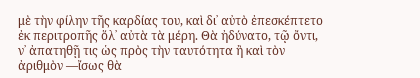μὲ τὴν φίλην τῆς καρδίας του, καὶ δι᾿ αὐτὸ ἐπεσκέπτετο ἐκ περιτροπῆς ὅλ᾿ αὐτὰ τὰ μέρη. Θὰ ἠδύνατο, τῷ ὄντι, ν᾿ ἀπατηθῇ τις ὡς πρὸς τὴν ταυτότητα ἢ καὶ τὸν ἀριθμὸν ―ἴσως θὰ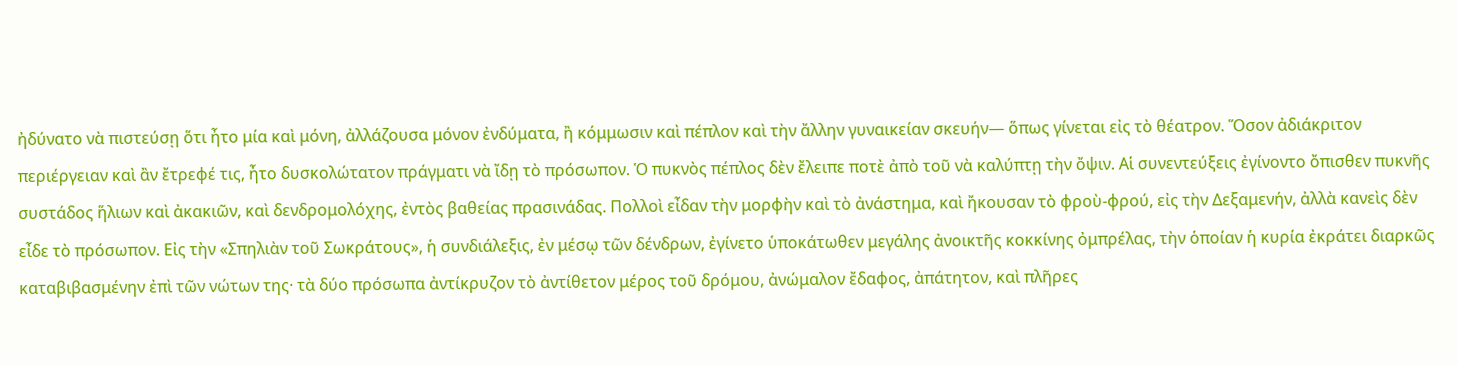ἠδύνατο νὰ πιστεύσῃ ὅτι ἦτο μία καὶ μόνη, ἀλλάζουσα μόνον ἐνδύματα, ἢ κόμμωσιν καὶ πέπλον καὶ τὴν ἄλλην γυναικείαν σκευήν― ὅπως γίνεται εἰς τὸ θέατρον. Ὅσον ἀδιάκριτον περιέργειαν καὶ ἂν ἔτρεφέ τις, ἦτο δυσκολώτατον πράγματι νὰ ἴδῃ τὸ πρόσωπον. Ὁ πυκνὸς πέπλος δὲν ἔλειπε ποτὲ ἀπὸ τοῦ νὰ καλύπτῃ τὴν ὄψιν. Αἱ συνεντεύξεις ἐγίνοντο ὄπισθεν πυκνῆς συστάδος ἥλιων καὶ ἀκακιῶν, καὶ δενδρομολόχης, ἐντὸς βαθείας πρασινάδας. Πολλοὶ εἶδαν τὴν μορφὴν καὶ τὸ ἀνάστημα, καὶ ἤκουσαν τὸ φροὺ-φρού, εἰς τὴν Δεξαμενήν, ἀλλὰ κανεὶς δὲν εἶδε τὸ πρόσωπον. Εἰς τὴν «Σπηλιὰν τοῦ Σωκράτους», ἡ συνδιάλεξις, ἐν μέσῳ τῶν δένδρων, ἐγίνετο ὑποκάτωθεν μεγάλης ἀνοικτῆς κοκκίνης ὀμπρέλας, τὴν ὁποίαν ἡ κυρία ἐκράτει διαρκῶς καταβιβασμένην ἐπὶ τῶν νώτων της· τὰ δύο πρόσωπα ἀντίκρυζον τὸ ἀντίθετον μέρος τοῦ δρόμου, ἀνώμαλον ἔδαφος, ἀπάτητον, καὶ πλῆρες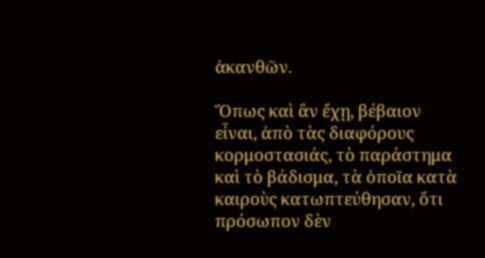ἀκανθῶν.

Ὅπως καὶ ἂν ἔχῃ, βέβαιον εἶναι, ἀπὸ τὰς διαφόρους κορμοστασιάς, τὸ παράστημα καὶ τὸ βάδισμα, τὰ ὁποῖα κατὰ καιροὺς κατωπτεύθησαν, ὅτι πρόσωπον δὲν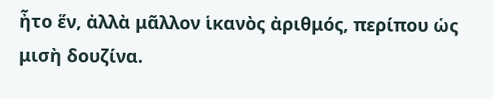ἦτο ἕν, ἀλλὰ μᾶλλον ἱκανὸς ἀριθμός, περίπου ὡς μισὴ δουζίνα.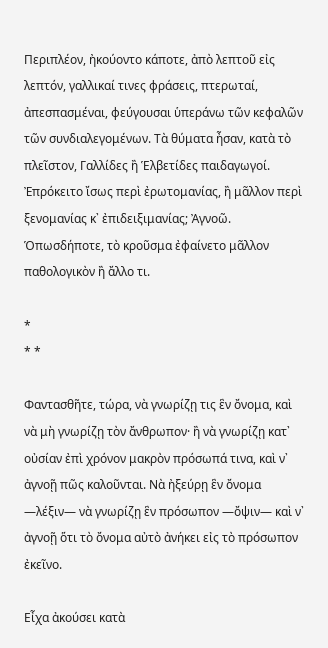Περιπλέον, ἠκούοντο κάποτε, ἀπὸ λεπτοῦ εἰς λεπτόν, γαλλικαί τινες φράσεις, πτερωταί, ἀπεσπασμέναι, φεύγουσαι ὑπεράνω τῶν κεφαλῶν τῶν συνδιαλεγομένων. Τὰ θύματα ἦσαν, κατὰ τὸ πλεῖστον, Γαλλίδες ἢ Ἑλβετίδες παιδαγωγοί. Ἐπρόκειτο ἴσως περὶ ἐρωτομανίας, ἢ μᾶλλον περὶ ξενομανίας κ᾿ ἐπιδειξιμανίας; Ἀγνοῶ. Ὁπωσδήποτε, τὸ κροῦσμα ἐφαίνετο μᾶλλον παθολογικὸν ἢ ἄλλο τι.

*
* *

Φαντασθῆτε, τώρα, νὰ γνωρίζῃ τις ἓν ὄνομα, καὶ νὰ μὴ γνωρίζῃ τὸν ἄνθρωπον· ἢ νὰ γνωρίζῃ κατ᾿ οὐσίαν ἐπὶ χρόνον μακρὸν πρόσωπά τινα, καὶ ν᾿ ἀγνοῇ πῶς καλοῦνται. Νὰ ἠξεύρῃ ἓν ὄνομα ―λέξιν― νὰ γνωρίζῃ ἓν πρόσωπον ―ὄψιν― καὶ ν᾿ ἀγνοῇ ὅτι τὸ ὄνομα αὐτὸ ἀνήκει εἰς τὸ πρόσωπον ἐκεῖνο.

Εἶχα ἀκούσει κατὰ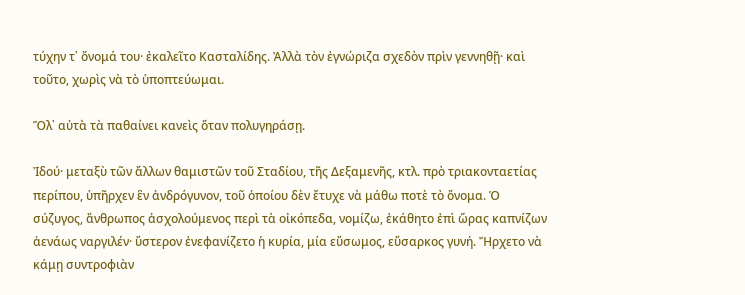τύχην τ᾿ ὄνομά του· ἐκαλεῖτο Κασταλίδης. Ἀλλὰ τὸν ἐγνώριζα σχεδὸν πρὶν γεννηθῇ· καὶ τοῦτο, χωρὶς νὰ τὸ ὑποπτεύωμαι.

Ὅλ᾿ αὐτὰ τὰ παθαίνει κανεὶς ὅταν πολυγηράσῃ.

Ἰδού· μεταξὺ τῶν ἄλλων θαμιστῶν τοῦ Σταδίου, τῆς Δεξαμενῆς, κτλ. πρὸ τριακονταετίας περίπου, ὑπῆρχεν ἓν ἀνδρόγυνον, τοῦ ὁποίου δὲν ἔτυχε νὰ μάθω ποτὲ τὸ ὄνομα. Ὁ σύζυγος, ἄνθρωπος ἀσχολούμενος περὶ τὰ οἰκόπεδα, νομίζω, ἐκάθητο ἐπὶ ὥρας καπνίζων ἀενάως ναργιλέν· ὕστερον ἐνεφανίζετο ἡ κυρία, μία εὔσωμος, εὔσαρκος γυνή. Ἤρχετο νὰ κάμῃ συντροφιὰν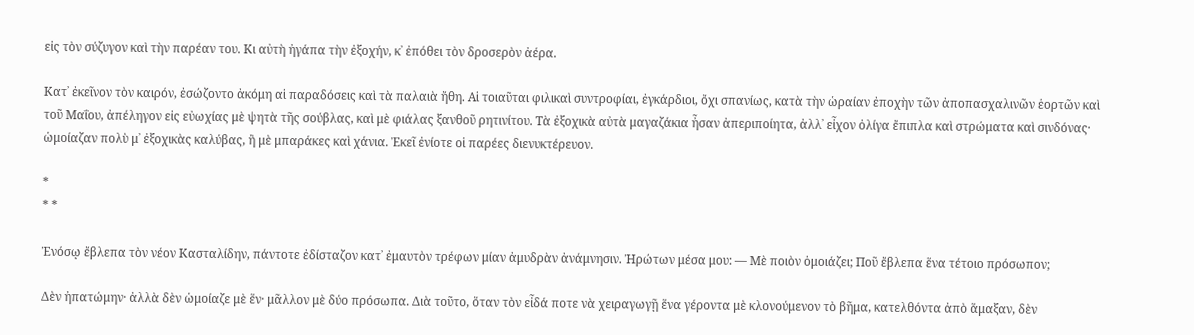εἰς τὸν σύζυγον καὶ τὴν παρέαν του. Κι αὐτὴ ἠγάπα τὴν ἐξοχήν, κ᾿ ἐπόθει τὸν δροσερὸν ἀέρα.

Κατ᾿ ἐκεῖνον τὸν καιρόν, ἐσώζοντο ἀκόμη αἱ παραδόσεις καὶ τὰ παλαιὰ ἤθη. Αἱ τοιαῦται φιλικαὶ συντροφίαι, ἐγκάρδιοι, ὄχι σπανίως, κατὰ τὴν ὡραίαν ἐποχὴν τῶν ἀποπασχαλινῶν ἑορτῶν καὶ τοῦ Μαΐου, ἀπέληγον εἰς εὐωχίας μὲ ψητὰ τῆς σούβλας, καὶ μὲ φιάλας ξανθοῦ ρητινίτου. Τὰ ἐξοχικὰ αὐτὰ μαγαζάκια ἦσαν ἀπεριποίητα, ἀλλ᾿ εἶχον ὀλίγα ἔπιπλα καὶ στρώματα καὶ σινδόνας· ὡμοίαζαν πολὺ μ᾿ ἐξοχικὰς καλύβας, ἢ μὲ μπαράκες καὶ χάνια. Ἐκεῖ ἐνίοτε οἱ παρέες διενυκτέρευον.

*
* *

Ἐνόσῳ ἔβλεπα τὸν νέον Κασταλίδην, πάντοτε ἐδίσταζον κατ᾿ ἐμαυτὸν τρέφων μίαν ἀμυδρὰν ἀνάμνησιν. Ἠρώτων μέσα μου: ― Μὲ ποιὸν ὁμοιάζει; Ποῦ ἔβλεπα ἕνα τέτοιο πρόσωπον;

Δὲν ἠπατώμην· ἀλλὰ δὲν ὡμοίαζε μὲ ἕν· μᾶλλον μὲ δύο πρόσωπα. Διὰ τοῦτο, ὅταν τὸν εἶδά ποτε νὰ χειραγωγῇ ἕνα γέροντα μὲ κλονούμενον τὸ βῆμα, κατελθόντα ἀπὸ ἅμαξαν, δὲν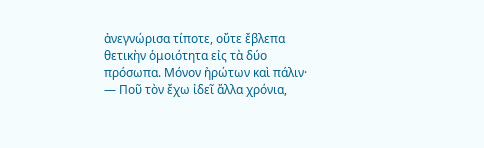ἀνεγνώρισα τίποτε, οὔτε ἔβλεπα θετικὴν ὁμοιότητα εἰς τὰ δύο πρόσωπα. Μόνον ἠρώτων καὶ πάλιν· ― Ποῦ τὸν ἔχω ἰδεῖ ἄλλα χρόνια,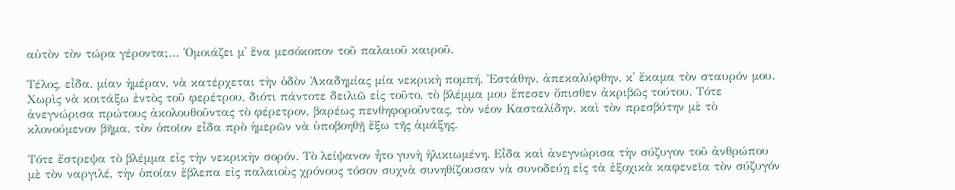αὐτὸν τὸν τώρα γέροντα;… Ὁμοιάζει μ᾿ ἕνα μεσόκοπον τοῦ παλαιοῦ καιροῦ.

Τέλος, εἶδα, μίαν ἡμέραν, νὰ κατέρχεται τὴν ὁδὸν Ἀκαδημίας μία νεκρικὴ πομπή. Ἐστάθην, ἀπεκαλύφθην, κ᾿ ἔκαμα τὸν σταυρόν μου. Χωρὶς νὰ κοιτάξω ἐντὸς τοῦ φερέτρου, διότι πάντοτε δειλιῶ εἰς τοῦτο, τὸ βλέμμα μου ἔπεσεν ὄπισθεν ἀκριβῶς τούτου. Τότε ἀνεγνώρισα πρώτους ἀκολουθοῦντας τὸ φέρετρον, βαρέως πενθηφοροῦντας, τὸν νέον Κασταλίδην, καὶ τὸν πρεσβύτην μὲ τὸ κλονούμενον βῆμα, τὸν ὁποῖον εἶδα πρὸ ἡμερῶν νὰ ὑποβοηθῇ ἔξω τῆς ἁμάξης.

Τότε ἔστρεψα τὸ βλέμμα εἰς τὴν νεκρικὴν σορόν. Τὸ λείψανον ἦτο γυνὴ ἡλικιωμένη. Εἶδα καὶ ἀνεγνώρισα τὴν σύζυγον τοῦ ἀνθρώπου μὲ τὸν ναργιλέ, τὴν ὁποίαν ἔβλεπα εἰς παλαιοὺς χρόνους τόσον συχνὰ συνηθίζουσαν νὰ συνοδεύῃ εἰς τὰ ἐξοχικὰ καφενεῖα τὸν σύζυγόν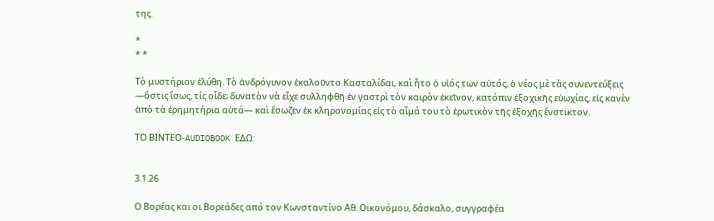της.

*
* *

Τὸ μυστήριον ἐλύθη. Τὸ ἀνδρόγυνον ἐκαλοῦντο Κασταλίδαι, καὶ ἦτο ὁ υἱός των αὐτός, ὁ νέος μὲ τὰς συνεντεύξεις ―ὅστις ἴσως, τίς οἶδε; δυνατὸν νὰ εἶχε συλληφθῆ ἐν γαστρὶ τὸν καιρὸν ἐκεῖνον, κατόπιν ἐξοχικῆς εὐωχίας, εἰς κανὲν ἀπὸ τὰ ἐρημητήρια αὐτά― καὶ ἔσωζεν ἐκ κληρονομίας εἰς τὸ αἷμά του τὸ ἐρωτικὸν τῆς ἐξοχῆς ἔνστικτον.

ΤΟ ΒΙΝΤΕΟ-AUDIOBOOK ΕΔΩ:


3.1.26

Ο Βορέας και οι Βορεάδες από τον Κωνσταντίνο Αθ. Οικονόμου, δάσκαλο, συγγραφέα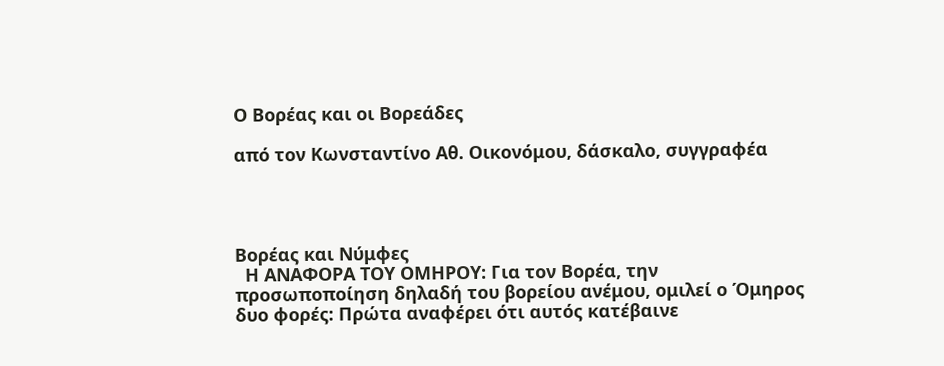Ο Βορέας και οι Βορεάδες

από τον Κωνσταντίνο Αθ. Οικονόμου, δάσκαλο, συγγραφέα




Βορέας και Νύμφες
  Η ΑΝΑΦΟΡΑ ΤΟΥ ΟΜΗΡΟΥ: Για τον Βορέα, την προσωποποίηση δηλαδή του βορείου ανέμου, ομιλεί ο Όμηρος δυο φορές: Πρώτα αναφέρει ότι αυτός κατέβαινε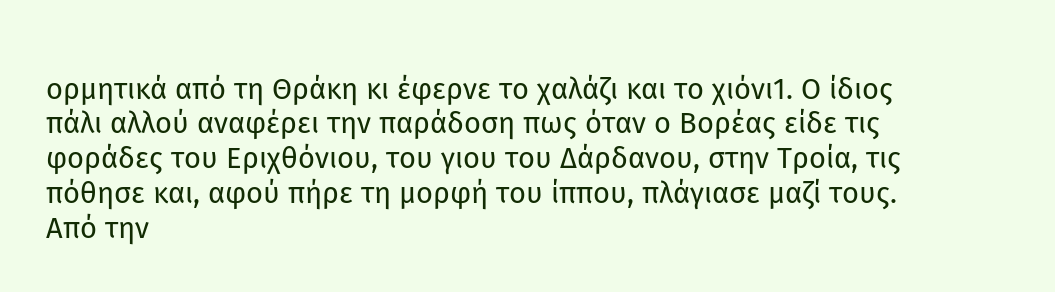ορμητικά από τη Θράκη κι έφερνε το χαλάζι και το χιόνι1. Ο ίδιος πάλι αλλού αναφέρει την παράδοση πως όταν ο Βορέας είδε τις φοράδες του Εριχθόνιου, του γιου του Δάρδανου, στην Τροία, τις πόθησε και, αφού πήρε τη μορφή του ίππου, πλάγιασε μαζί τους. Από την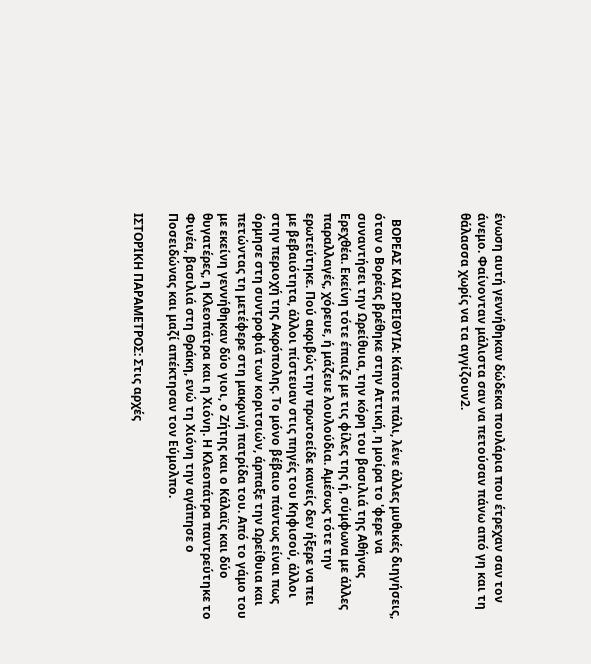ένωση αυτή γεννήθηκαν δώδεκα πουλάρια που έτρεχαν σαν τον άνεμο. Φαίνονταν μάλιστα σαν να πετούσαν πάνω από γη και τη θάλασσα χωρίς να τα αγγίζουν2.



  ΒΟΡΕΑΣ ΚΑΙ ΩΡΕΙΘΥΙΑ: Κάποτε πάλι, λένε άλλες μυθικές διηγήσεις, όταν ο Βορέας βρέθηκε στην Αττική, η μοίρα το 'φερε να συναντήσει την Ωρείθυια, την κόρη του βασιλιά της Αθήνας Ερεχθέα. Εκείνη τότε έπαιζε με τις φίλες της ή, σύμφωνα με άλλες παραλλαγές, χόρευε, ή μάζευε λουλούδια. Αμέσως τότε την ερωτεύτηκε. Πού ακριβώς την πρωτοείδε κανείς δεν ήξερε να πει με βεβαιότητα, άλλοι πίστευαν στις πηγές του Κηφισού, άλλοι στην περιοχή της Ακρόπολης. Το μόνο βέβαιο πάντως είναι πως όρμησε στη συντροφιά των κοριτσιών, άρπαξε την Ωρείθυια και πετώντας τη μετέφερε στη μακρινή πατρίδα του. Από το γάμο του με εκείνη γεννήθηκαν δύο γιοι, ο Ζήτης και ο Κάλαϊς και δύο θυγατέρες, η Κλεοπάτρα και η Χιόνη. Η Κλεοπάτρα παντρεύτηκε το Φινέα, βασιλιά στη Θράκη, ενώ τη Χιόνη την αγάπησε ο Ποσειδώνας και μαζί απέκτησαν τον Εύμολπο.

ΙΣΤΟΡΙΚΗ ΠΑΡΑΜΕΤΡΟΣ: Στις αρχές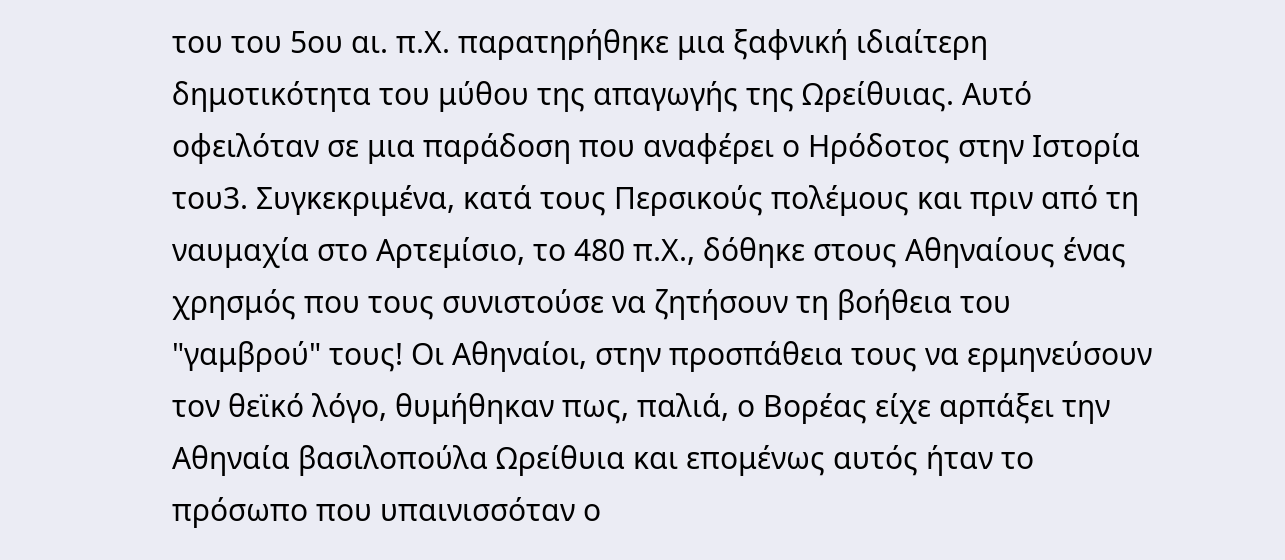του του 5ου αι. π.Χ. παρατηρήθηκε μια ξαφνική ιδιαίτερη δημοτικότητα του μύθου της απαγωγής της Ωρείθυιας. Αυτό οφειλόταν σε μια παράδοση που αναφέρει ο Ηρόδοτος στην Ιστορία του3. Συγκεκριμένα, κατά τους Περσικούς πολέμους και πριν από τη ναυμαχία στο Αρτεμίσιο, το 480 π.Χ., δόθηκε στους Αθηναίους ένας χρησμός που τους συνιστούσε να ζητήσουν τη βοήθεια του "γαμβρού" τους! Οι Αθηναίοι, στην προσπάθεια τους να ερμηνεύσουν τον θεϊκό λόγο, θυμήθηκαν πως, παλιά, ο Βορέας είχε αρπάξει την Αθηναία βασιλοπούλα Ωρείθυια και επομένως αυτός ήταν το πρόσωπο που υπαινισσόταν ο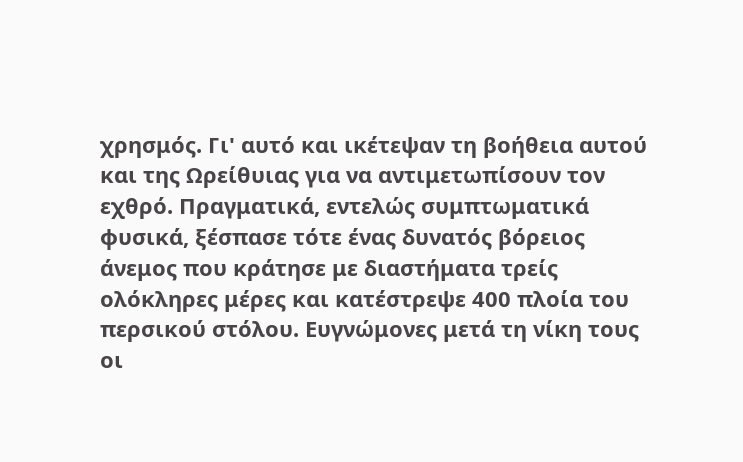χρησμός. Γι' αυτό και ικέτεψαν τη βοήθεια αυτού και της Ωρείθυιας για να αντιμετωπίσουν τον εχθρό. Πραγματικά, εντελώς συμπτωματικά φυσικά, ξέσπασε τότε ένας δυνατός βόρειος άνεμος που κράτησε με διαστήματα τρείς ολόκληρες μέρες και κατέστρεψε 400 πλοία του περσικού στόλου. Ευγνώμονες μετά τη νίκη τους οι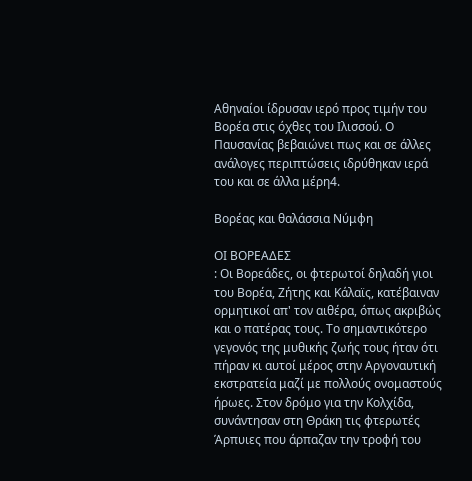Αθηναίοι ίδρυσαν ιερό προς τιμήν του Βορέα στις όχθες του Ιλισσού. Ο Παυσανίας βεβαιώνει πως και σε άλλες ανάλογες περιπτώσεις ιδρύθηκαν ιερά του και σε άλλα μέρη4.

Βορέας και θαλάσσια Νύμφη

ΟΙ ΒΟΡΕΑΔΕΣ
: Οι Βορεάδες, οι φτερωτοί δηλαδή γιοι του Βορέα, Ζήτης και Κάλαϊς, κατέβαιναν ορμητικοί απ' τον αιθέρα, όπως ακριβώς και ο πατέρας τους. Το σημαντικότερο γεγονός της μυθικής ζωής τους ήταν ότι πήραν κι αυτοί μέρος στην Αργοναυτική εκστρατεία μαζί με πολλούς ονομαστούς ήρωες. Στον δρόμο για την Κολχίδα, συνάντησαν στη Θράκη τις φτερωτές Άρπυιες που άρπαζαν την τροφή του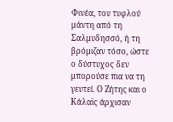Φινέα, του τυφλού μάντη από τη Σαλμυδησσό, ή τη βρόμιζαν τόσο, ώστε ο δύστυχος δεν μπορούσε πια να τη γευτεί. Ο Ζήτης και ο Κάλαϊς άρχισαν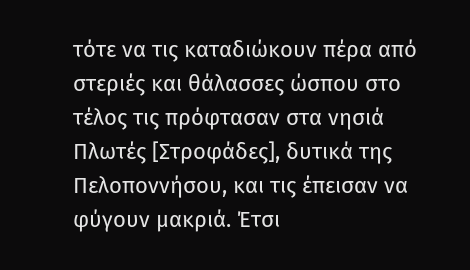τότε να τις καταδιώκουν πέρα από στεριές και θάλασσες ώσπου στο τέλος τις πρόφτασαν στα νησιά Πλωτές [Στροφάδες], δυτικά της Πελοποννήσου, και τις έπεισαν να φύγουν μακριά. Έτσι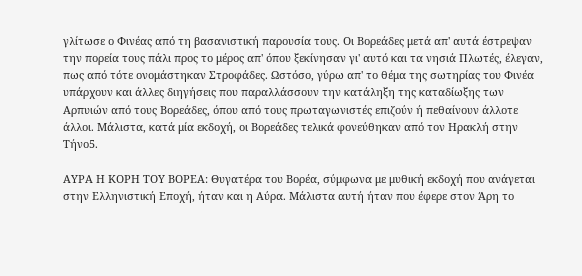γλίτωσε ο Φινέας από τη βασανιστική παρουσία τους. Οι Βορεάδες μετά απ' αυτά έστρεψαν την πορεία τους πάλι προς το μέρος απ' όπου ξεκίνησαν γι' αυτό και τα νησιά Πλωτές, έλεγαν, πως από τότε ονομάστηκαν Στροφάδες. Ωστόσο, γύρω απ' το θέμα της σωτηρίας του Φινέα υπάρχουν και άλλες διηγήσεις που παραλλάσσουν την κατάληξη της καταδίωξης των Αρπυιών από τους Βορεάδες, όπου από τους πρωταγωνιστές επιζούν ή πεθαίνουν άλλοτε άλλοι. Μάλιστα, κατά μία εκδοχή, οι Βορεάδες τελικά φονεύθηκαν από τον Ηρακλή στην Τήνο5.

ΑΥΡΑ Η ΚΟΡΗ ΤΟΥ ΒΟΡΕΑ: Θυγατέρα του Βορέα, σύμφωνα με μυθική εκδοχή που ανάγεται στην Ελληνιστική Εποχή, ήταν και η Αύρα. Μάλιστα αυτή ήταν που έφερε στον Άρη το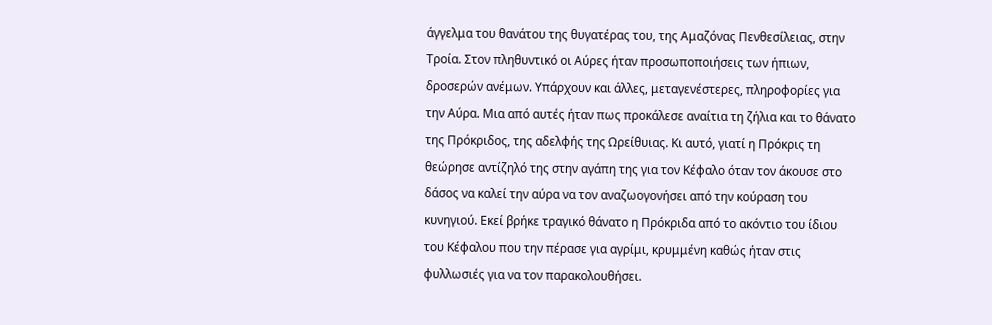άγγελμα του θανάτου της θυγατέρας του, της Αμαζόνας Πενθεσίλειας, στην Τροία. Στον πληθυντικό οι Αύρες ήταν προσωποποιήσεις των ήπιων, δροσερών ανέμων. Υπάρχουν και άλλες, μεταγενέστερες, πληροφορίες για την Αύρα. Μια από αυτές ήταν πως προκάλεσε αναίτια τη ζήλια και το θάνατο της Πρόκριδος, της αδελφής της Ωρείθυιας. Κι αυτό, γιατί η Πρόκρις τη θεώρησε αντίζηλό της στην αγάπη της για τον Κέφαλο όταν τον άκουσε στο δάσος να καλεί την αύρα να τον αναζωογονήσει από την κούραση του κυνηγιού. Εκεί βρήκε τραγικό θάνατο η Πρόκριδα από το ακόντιο του ίδιου του Κέφαλου που την πέρασε για αγρίμι, κρυμμένη καθώς ήταν στις φυλλωσιές για να τον παρακολουθήσει.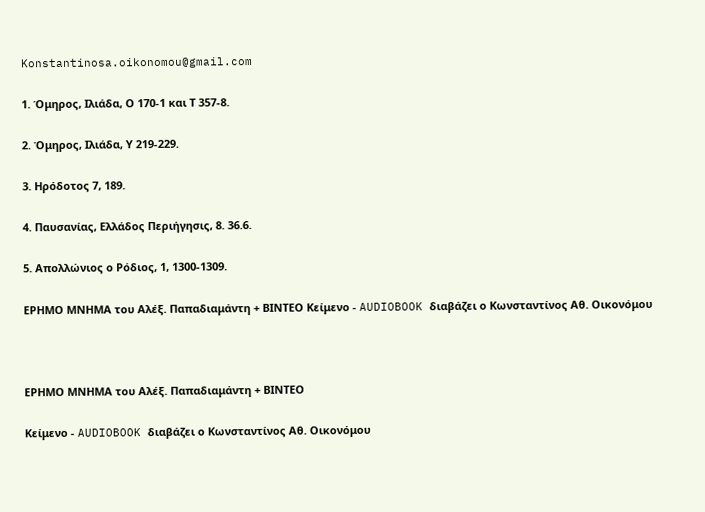Konstantinosa.oikonomou@gmail.com

1. Όμηρος, Ιλιάδα, Ο 170-1 και Τ 357-8.

2. Όμηρος, Ιλιάδα, Υ 219-229.

3. Ηρόδοτος 7, 189.

4. Παυσανίας, Ελλάδος Περιήγησις, 8. 36.6.

5. Απολλώνιος ο Ρόδιος, 1, 1300-1309.

ΕΡΗΜΟ ΜΝΗΜΑ του Αλέξ. Παπαδιαμάντη + ΒΙΝΤΕΟ Kείμενο - AUDIOBOOK διαβάζει ο Κωνσταντίνος Αθ. Οικονόμου



ΕΡΗΜΟ ΜΝΗΜΑ του Αλέξ. Παπαδιαμάντη + ΒΙΝΤΕΟ

Kείμενο - AUDIOBOOK διαβάζει ο Κωνσταντίνος Αθ. Οικονόμου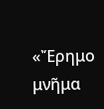«Ἔρημο μνῆμα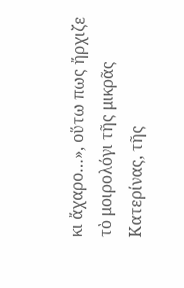κι ἄχαρο…», οὕτω πως ἤρχιζε τὸ μοιρολόγι τῆς μικρᾶς Κατερίνας, τῆς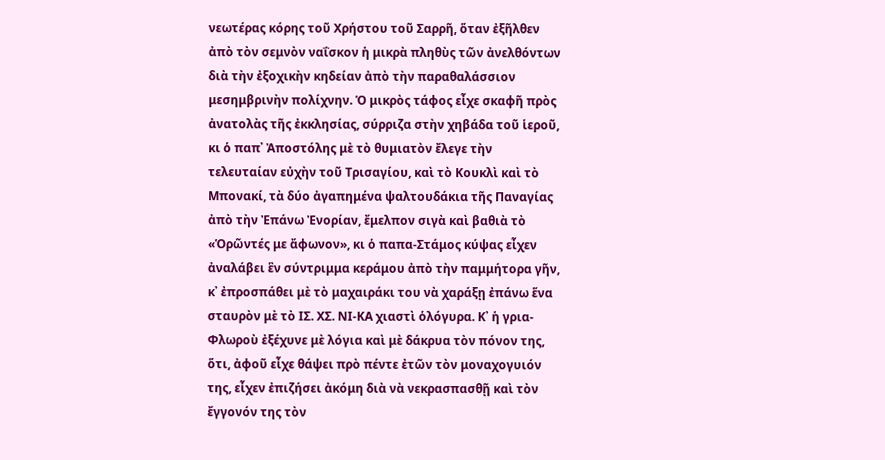νεωτέρας κόρης τοῦ Χρήστου τοῦ Σαρρῆ, ὅταν ἐξῆλθεν ἀπὸ τὸν σεμνὸν ναΐσκον ἡ μικρὰ πληθὺς τῶν ἀνελθόντων διὰ τὴν ἐξοχικὴν κηδείαν ἀπὸ τὴν παραθαλάσσιον μεσημβρινὴν πολίχνην. Ὁ μικρὸς τάφος εἶχε σκαφῆ πρὸς ἀνατολὰς τῆς ἐκκλησίας, σύρριζα στὴν χηβάδα τοῦ ἱεροῦ, κι ὁ παπ᾿ Ἀποστόλης μὲ τὸ θυμιατὸν ἔλεγε τὴν τελευταίαν εὐχὴν τοῦ Τρισαγίου, καὶ τὸ Κουκλὶ καὶ τὸ Μπονακί, τὰ δύο ἀγαπημένα ψαλτουδάκια τῆς Παναγίας ἀπὸ τὴν Ἐπάνω Ἐνορίαν, ἔμελπον σιγὰ καὶ βαθιὰ τὸ «Ὁρῶντές με ἄφωνον», κι ὁ παπα-Στάμος κύψας εἶχεν ἀναλάβει ἓν σύντριμμα κεράμου ἀπὸ τὴν παμμήτορα γῆν, κ᾿ ἐπροσπάθει μὲ τὸ μαχαιράκι του νὰ χαράξῃ ἐπάνω ἕνα σταυρὸν μὲ τὸ ΙΣ. ΧΣ. ΝΙ-ΚΑ χιαστὶ ὁλόγυρα. Κ᾿ ἡ γρια-Φλωροὺ ἐξέχυνε μὲ λόγια καὶ μὲ δάκρυα τὸν πόνον της, ὅτι, ἀφοῦ εἶχε θάψει πρὸ πέντε ἐτῶν τὸν μοναχογυιόν της, εἶχεν ἐπιζήσει ἀκόμη διὰ νὰ νεκρασπασθῇ καὶ τὸν ἔγγονόν της τὸν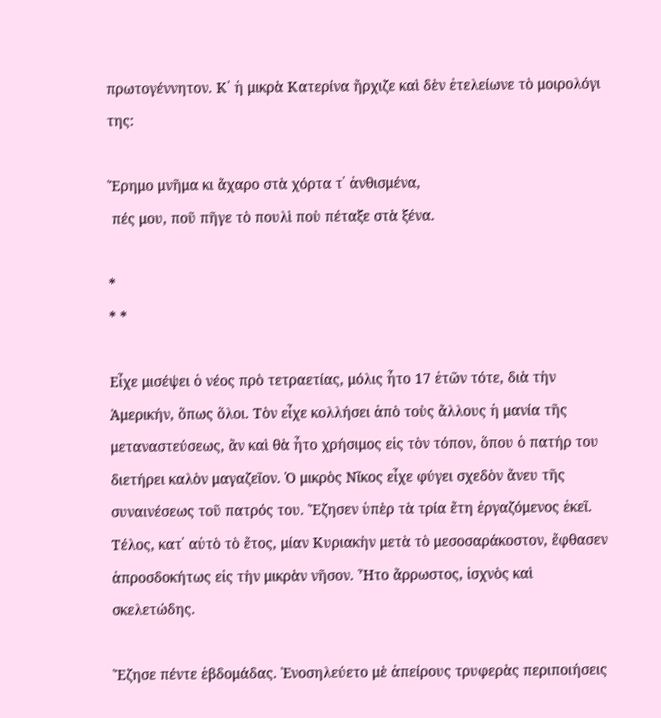πρωτογέννητον. Κ᾿ ἡ μικρὰ Κατερίνα ἤρχιζε καὶ δὲν ἐτελείωνε τὸ μοιρολόγι της:

Ἔρημο μνῆμα κι ἄχαρο στὰ χόρτα τ᾿ ἀνθισμένα,
 πές μου, ποῦ πῆγε τὸ πουλὶ ποὺ πέταξε στὰ ξένα.

*
* *

Εἶχε μισέψει ὁ νέος πρὸ τετραετίας, μόλις ἦτο 17 ἐτῶν τότε, διὰ τὴν Ἀμερικήν, ὅπως ὅλοι. Τὸν εἶχε κολλήσει ἀπὸ τοὺς ἄλλους ἡ μανία τῆς μεταναστεύσεως, ἂν καὶ θὰ ἦτο χρήσιμος εἰς τὸν τόπον, ὅπου ὁ πατήρ του διετήρει καλὸν μαγαζεῖον. Ὁ μικρὸς Νῖκος εἶχε φύγει σχεδὸν ἄνευ τῆς συναινέσεως τοῦ πατρός του. Ἔζησεν ὑπὲρ τὰ τρία ἔτη ἐργαζόμενος ἐκεῖ. Τέλος, κατ᾿ αὐτὸ τὸ ἔτος, μίαν Κυριακὴν μετὰ τὸ μεσοσαράκοστον, ἔφθασεν ἀπροσδοκήτως εἰς τὴν μικρὰν νῆσον. Ἦτο ἄρρωστος, ἰσχνὸς καὶ σκελετώδης.

Ἔζησε πέντε ἑβδομάδας. Ἐνοσηλεύετο μὲ ἀπείρους τρυφερὰς περιποιήσεις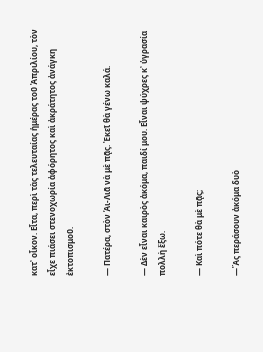κατ᾿ οἶκον. Εἶτα, περὶ τὰς τελευταίας ἡμέρας τοῦ Ἀπριλίου, τὸν εἶχε πιάσει στενοχωρία ἀφόρητος καὶ ἀκράτητος ἀνάγκη ἐκτοπισμοῦ.

― Πατέρα, στὸν Ἁι-Λιᾶ νὰ μὲ πᾷς. Ἐκεῖ θὰ γένω καλά.

― Δὲν εἶναι καιρὸς ἀκόμα, παιδί μου. Εἶναι ψύχρες κ᾿ ὑγρασία πολλὴ ἔξω.

― Καὶ πότε θὰ μὲ πᾷς;

―Ἂς περάσουν ἀκόμα δυὸ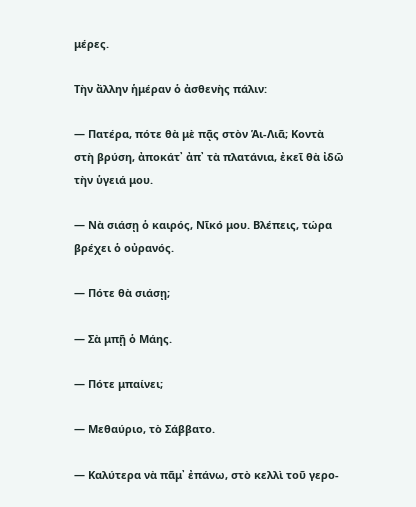μέρες.

Τὴν ἄλλην ἡμέραν ὁ ἀσθενὴς πάλιν:

― Πατέρα, πότε θὰ μὲ πᾷς στὸν Ἁι-Λιᾶ; Κοντὰ στὴ βρύση, ἀποκάτ᾿ ἀπ᾿ τὰ πλατάνια, ἐκεῖ θὰ ἰδῶ τὴν ὑγειά μου.

― Νὰ σιάσῃ ὁ καιρός, Νῖκό μου. Βλέπεις, τώρα βρέχει ὁ οὐρανός.

― Πότε θὰ σιάσῃ;

― Σὰ μπῇ ὁ Μάης.

― Πότε μπαίνει;

― Μεθαύριο, τὸ Σάββατο.

― Καλύτερα νὰ πᾶμ᾿ ἐπάνω, στὸ κελλὶ τοῦ γερο-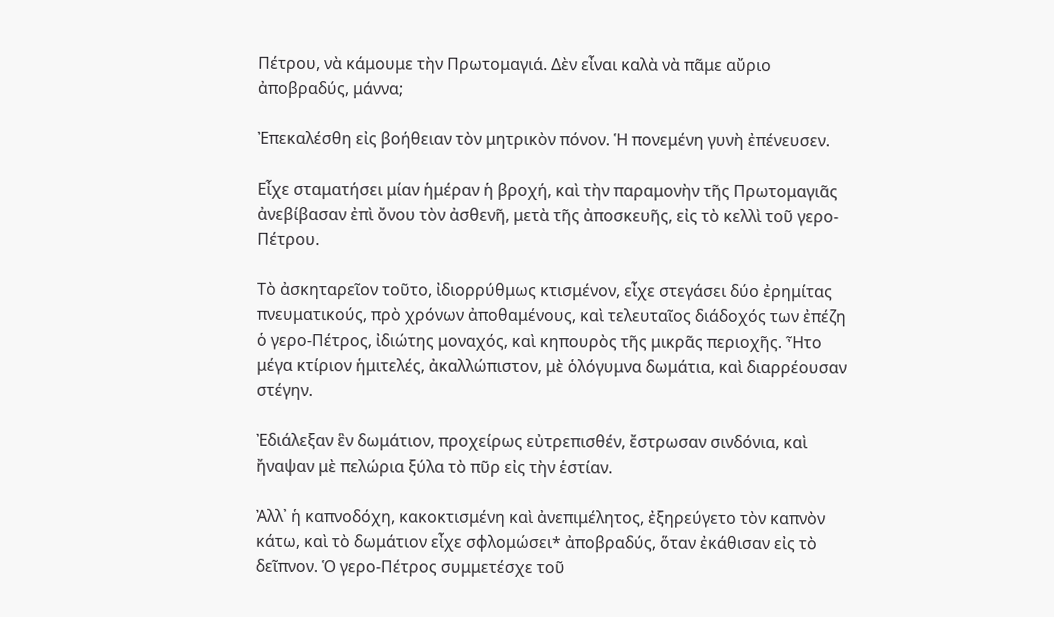Πέτρου, νὰ κάμουμε τὴν Πρωτομαγιά. Δὲν εἶναι καλὰ νὰ πᾶμε αὔριο ἀποβραδύς, μάννα;

Ἐπεκαλέσθη εἰς βοήθειαν τὸν μητρικὸν πόνον. Ἡ πονεμένη γυνὴ ἐπένευσεν.

Εἶχε σταματήσει μίαν ἡμέραν ἡ βροχή, καὶ τὴν παραμονὴν τῆς Πρωτομαγιᾶς ἀνεβίβασαν ἐπὶ ὄνου τὸν ἀσθενῆ, μετὰ τῆς ἀποσκευῆς, εἰς τὸ κελλὶ τοῦ γερο-Πέτρου.

Τὸ ἀσκηταρεῖον τοῦτο, ἰδιορρύθμως κτισμένον, εἶχε στεγάσει δύο ἐρημίτας πνευματικούς, πρὸ χρόνων ἀποθαμένους, καὶ τελευταῖος διάδοχός των ἐπέζη ὁ γερο-Πέτρος, ἰδιώτης μοναχός, καὶ κηπουρὸς τῆς μικρᾶς περιοχῆς. Ἦτο μέγα κτίριον ἡμιτελές, ἀκαλλώπιστον, μὲ ὁλόγυμνα δωμάτια, καὶ διαρρέουσαν στέγην.

Ἐδιάλεξαν ἓν δωμάτιον, προχείρως εὐτρεπισθέν, ἔστρωσαν σινδόνια, καὶ ἤναψαν μὲ πελώρια ξύλα τὸ πῦρ εἰς τὴν ἑστίαν.

Ἀλλ᾿ ἡ καπνοδόχη, κακοκτισμένη καὶ ἀνεπιμέλητος, ἐξηρεύγετο τὸν καπνὸν κάτω, καὶ τὸ δωμάτιον εἶχε σφλομώσει* ἀποβραδύς, ὅταν ἐκάθισαν εἰς τὸ δεῖπνον. Ὁ γερο-Πέτρος συμμετέσχε τοῦ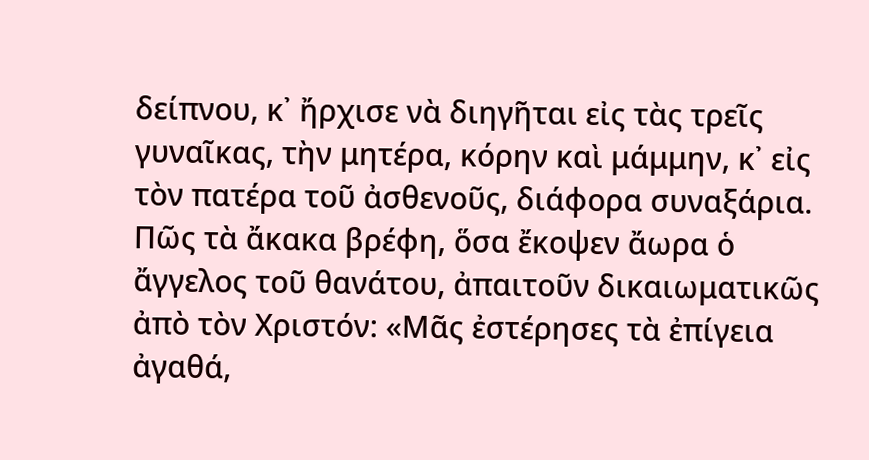δείπνου, κ᾿ ἤρχισε νὰ διηγῆται εἰς τὰς τρεῖς γυναῖκας, τὴν μητέρα, κόρην καὶ μάμμην, κ᾿ εἰς τὸν πατέρα τοῦ ἀσθενοῦς, διάφορα συναξάρια. Πῶς τὰ ἄκακα βρέφη, ὅσα ἔκοψεν ἄωρα ὁ ἄγγελος τοῦ θανάτου, ἀπαιτοῦν δικαιωματικῶς ἀπὸ τὸν Χριστόν: «Μᾶς ἐστέρησες τὰ ἐπίγεια ἀγαθά,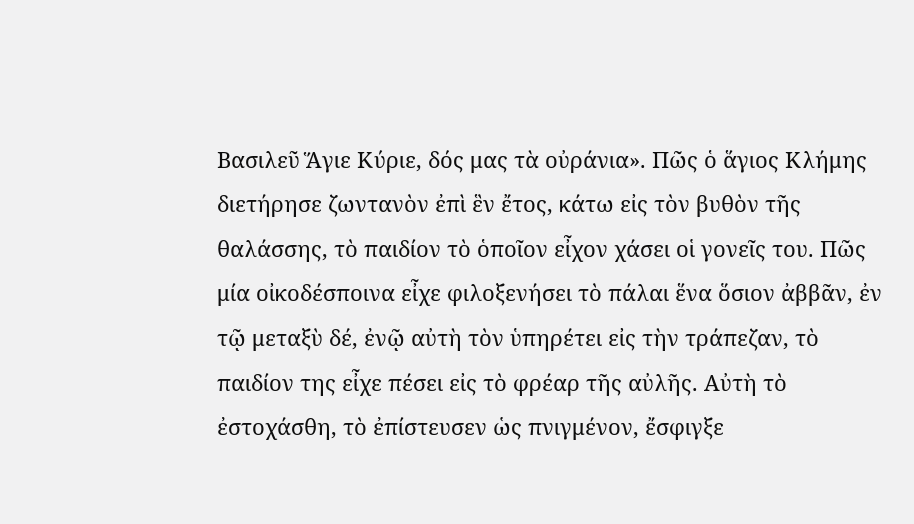Βασιλεῦ Ἅγιε Κύριε, δός μας τὰ οὐράνια». Πῶς ὁ ἅγιος Κλήμης διετήρησε ζωντανὸν ἐπὶ ἓν ἔτος, κάτω εἰς τὸν βυθὸν τῆς θαλάσσης, τὸ παιδίον τὸ ὁποῖον εἶχον χάσει οἱ γονεῖς του. Πῶς μία οἰκοδέσποινα εἶχε φιλοξενήσει τὸ πάλαι ἕνα ὅσιον ἀββᾶν, ἐν τῷ μεταξὺ δέ, ἐνῷ αὐτὴ τὸν ὑπηρέτει εἰς τὴν τράπεζαν, τὸ παιδίον της εἶχε πέσει εἰς τὸ φρέαρ τῆς αὐλῆς. Αὐτὴ τὸ ἐστοχάσθη, τὸ ἐπίστευσεν ὡς πνιγμένον, ἔσφιγξε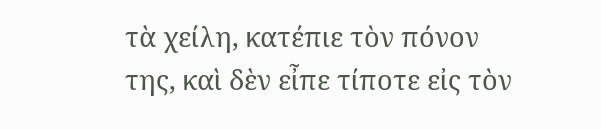τὰ χείλη, κατέπιε τὸν πόνον της, καὶ δὲν εἶπε τίποτε εἰς τὸν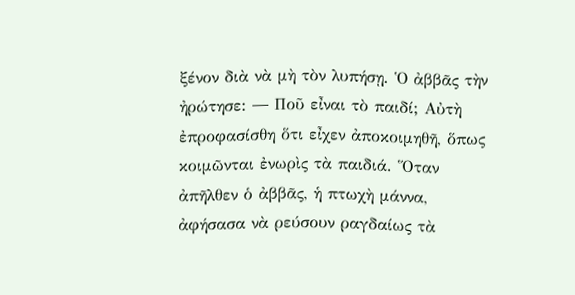ξένον διὰ νὰ μὴ τὸν λυπήσῃ. Ὁ ἀββᾶς τὴν ἠρώτησε: ― Ποῦ εἶναι τὸ παιδί; Αὐτὴ ἐπροφασίσθη ὅτι εἶχεν ἀποκοιμηθῆ, ὅπως κοιμῶνται ἐνωρὶς τὰ παιδιά. Ὅταν ἀπῆλθεν ὁ ἀββᾶς, ἡ πτωχὴ μάννα, ἀφήσασα νὰ ρεύσουν ραγδαίως τὰ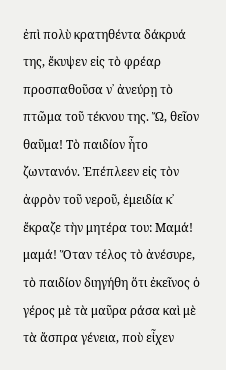ἐπὶ πολὺ κρατηθέντα δάκρυά της, ἔκυψεν εἰς τὸ φρέαρ προσπαθοῦσα ν᾿ ἀνεύρῃ τὸ πτῶμα τοῦ τέκνου της. Ὤ, θεῖον θαῦμα! Τὸ παιδίον ἦτο ζωντανόν. Ἐπέπλεεν εἰς τὸν ἀφρὸν τοῦ νεροῦ, ἐμειδία κ᾿ ἔκραζε τὴν μητέρα του: Μαμά! μαμά! Ὅταν τέλος τὸ ἀνέσυρε, τὸ παιδίον διηγήθη ὅτι ἐκεῖνος ὁ γέρος μὲ τὰ μαῦρα ράσα καὶ μὲ τὰ ἄσπρα γένεια, ποὺ εἶχεν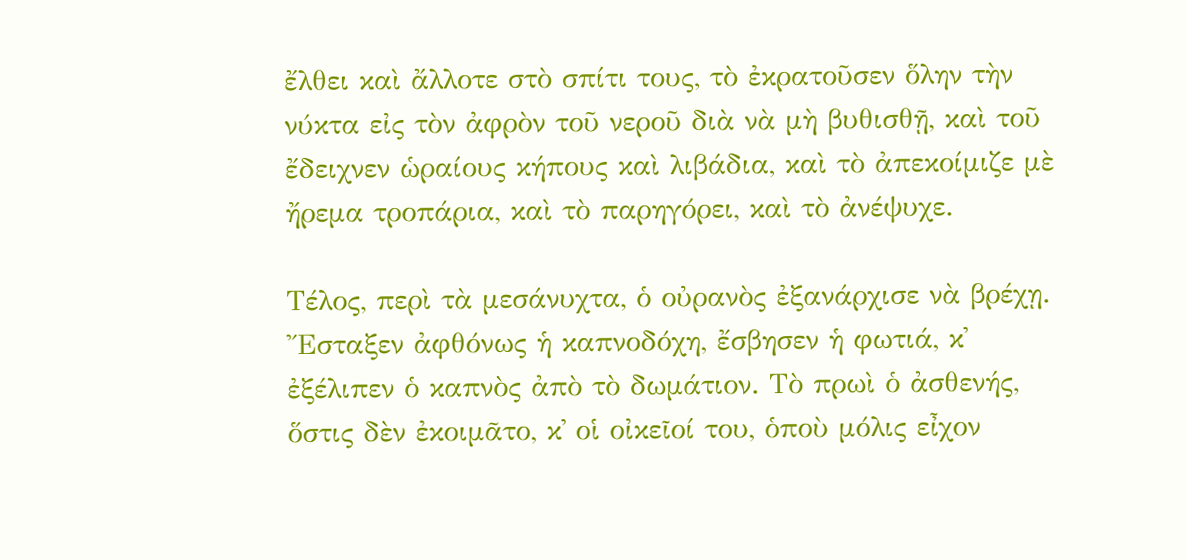ἔλθει καὶ ἄλλοτε στὸ σπίτι τους, τὸ ἐκρατοῦσεν ὅλην τὴν νύκτα εἰς τὸν ἀφρὸν τοῦ νεροῦ διὰ νὰ μὴ βυθισθῇ, καὶ τοῦ ἔδειχνεν ὡραίους κήπους καὶ λιβάδια, καὶ τὸ ἀπεκοίμιζε μὲ ἤρεμα τροπάρια, καὶ τὸ παρηγόρει, καὶ τὸ ἀνέψυχε.

Τέλος, περὶ τὰ μεσάνυχτα, ὁ οὐρανὸς ἐξανάρχισε νὰ βρέχῃ. Ἔσταξεν ἀφθόνως ἡ καπνοδόχη, ἔσβησεν ἡ φωτιά, κ᾿ ἐξέλιπεν ὁ καπνὸς ἀπὸ τὸ δωμάτιον. Τὸ πρωὶ ὁ ἀσθενής, ὅστις δὲν ἐκοιμᾶτο, κ᾿ οἱ οἰκεῖοί του, ὁποὺ μόλις εἶχον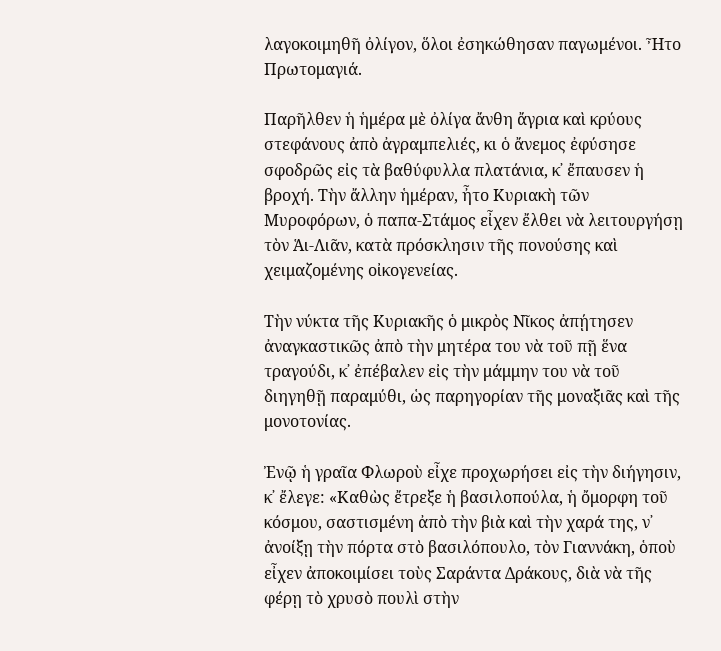λαγοκοιμηθῆ ὀλίγον, ὅλοι ἐσηκώθησαν παγωμένοι. Ἦτο Πρωτομαγιά.

Παρῆλθεν ἡ ἡμέρα μὲ ὀλίγα ἄνθη ἄγρια καὶ κρύους στεφάνους ἀπὸ ἀγραμπελιές, κι ὁ ἄνεμος ἐφύσησε σφοδρῶς εἰς τὰ βαθύφυλλα πλατάνια, κ᾿ ἔπαυσεν ἡ βροχή. Τὴν ἄλλην ἡμέραν, ἦτο Κυριακὴ τῶν Μυροφόρων, ὁ παπα-Στάμος εἶχεν ἔλθει νὰ λειτουργήσῃ τὸν Ἁι-Λιᾶν, κατὰ πρόσκλησιν τῆς πονούσης καὶ χειμαζομένης οἰκογενείας.

Τὴν νύκτα τῆς Κυριακῆς ὁ μικρὸς Νῖκος ἀπῄτησεν ἀναγκαστικῶς ἀπὸ τὴν μητέρα του νὰ τοῦ πῇ ἕνα τραγούδι, κ᾿ ἐπέβαλεν εἰς τὴν μάμμην του νὰ τοῦ διηγηθῇ παραμύθι, ὡς παρηγορίαν τῆς μοναξιᾶς καὶ τῆς μονοτονίας.

Ἐνῷ ἡ γραῖα Φλωροὺ εἶχε προχωρήσει εἰς τὴν διήγησιν, κ᾿ ἔλεγε: «Καθὼς ἔτρεξε ἡ βασιλοπούλα, ἡ ὄμορφη τοῦ κόσμου, σαστισμένη ἀπὸ τὴν βιὰ καὶ τὴν χαρά της, ν᾿ ἀνοίξῃ τὴν πόρτα στὸ βασιλόπουλο, τὸν Γιαννάκη, ὁποὺ εἶχεν ἀποκοιμίσει τοὺς Σαράντα Δράκους, διὰ νὰ τῆς φέρῃ τὸ χρυσὸ πουλὶ στὴν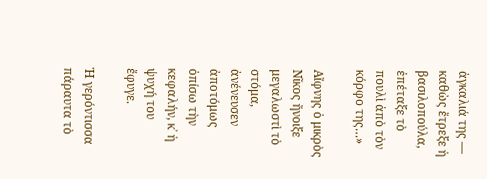ἀγκαλιά της ― καθὼς ἔτρεξε ἡ βασιλοπούλα, ἐπέταξε τὸ πουλὶ ἀπὸ τὸν κόρφο της…»

Αἴφνης ὁ μικρὸς Νῖκος ἤνοιξε μεγαλωστὶ τὸ στόμα, ἀνένευσεν ἀποτόμως ὀπίσω τὴν κεφαλήν, κ᾿ ἡ ψυχή του ἔφυγε.

Ἡ γερόντισσα πάραυτα τὸ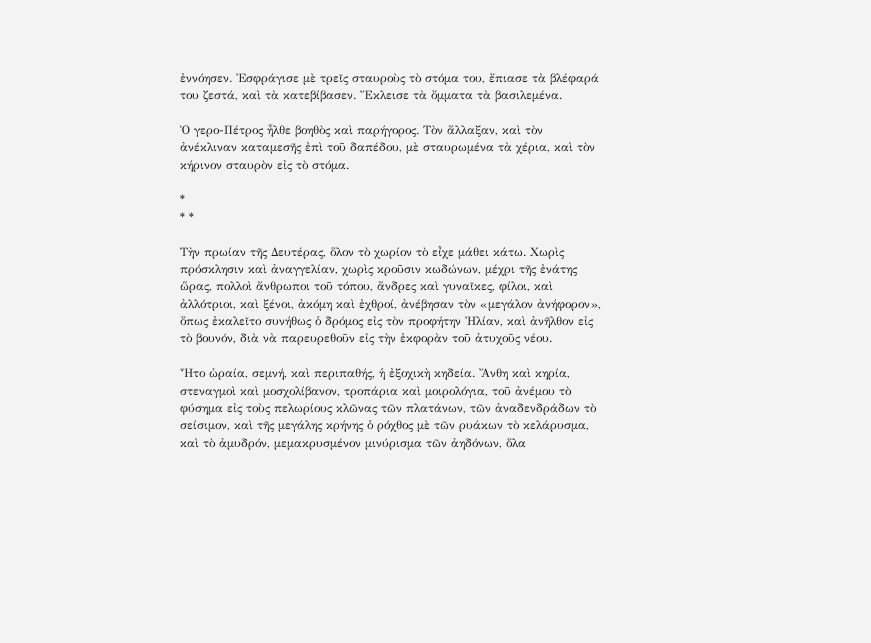ἐννόησεν. Ἐσφράγισε μὲ τρεῖς σταυροὺς τὸ στόμα του, ἔπιασε τὰ βλέφαρά του ζεστά, καὶ τὰ κατεβίβασεν. Ἔκλεισε τὰ ὄμματα τὰ βασιλεμένα.

Ὁ γερο-Πέτρος ἦλθε βοηθὸς καὶ παρήγορος. Τὸν ἄλλαξαν, καὶ τὸν ἀνέκλιναν καταμεσῆς ἐπὶ τοῦ δαπέδου, μὲ σταυρωμένα τὰ χέρια, καὶ τὸν κήρινον σταυρὸν εἰς τὸ στόμα.

*
* *

Τὴν πρωίαν τῆς Δευτέρας, ὅλον τὸ χωρίον τὸ εἶχε μάθει κάτω. Χωρὶς πρόσκλησιν καὶ ἀναγγελίαν, χωρὶς κροῦσιν κωδώνων, μέχρι τῆς ἐνάτης ὥρας, πολλοὶ ἄνθρωποι τοῦ τόπου, ἄνδρες καὶ γυναῖκες, φίλοι, καὶ ἀλλότριοι, καὶ ξένοι, ἀκόμη καὶ ἐχθροί, ἀνέβησαν τὸν «μεγάλον ἀνήφορον», ὅπως ἐκαλεῖτο συνήθως ὁ δρόμος εἰς τὸν προφήτην Ἠλίαν, καὶ ἀνῆλθον εἰς τὸ βουνόν, διὰ νὰ παρευρεθοῦν εἰς τὴν ἐκφορὰν τοῦ ἀτυχοῦς νέου.

Ἦτο ὡραία, σεμνή, καὶ περιπαθής, ἡ ἐξοχικὴ κηδεία. Ἄνθη καὶ κηρία, στεναγμοὶ καὶ μοσχολίβανον, τροπάρια καὶ μοιρολόγια, τοῦ ἀνέμου τὸ φύσημα εἰς τοὺς πελωρίους κλῶνας τῶν πλατάνων, τῶν ἀναδενδράδων τὸ σείσιμον, καὶ τῆς μεγάλης κρήνης ὁ ρόχθος μὲ τῶν ρυάκων τὸ κελάρυσμα, καὶ τὸ ἀμυδρόν, μεμακρυσμένον μινύρισμα τῶν ἀηδόνων, ὅλα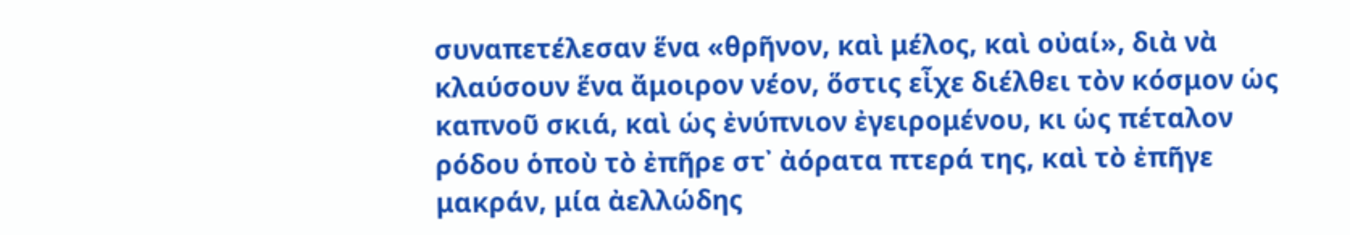συναπετέλεσαν ἕνα «θρῆνον, καὶ μέλος, καὶ οὐαί», διὰ νὰ κλαύσουν ἕνα ἄμοιρον νέον, ὅστις εἶχε διέλθει τὸν κόσμον ὡς καπνοῦ σκιά, καὶ ὡς ἐνύπνιον ἐγειρομένου, κι ὡς πέταλον ρόδου ὁποὺ τὸ ἐπῆρε στ᾿ ἀόρατα πτερά της, καὶ τὸ ἐπῆγε μακράν, μία ἀελλώδης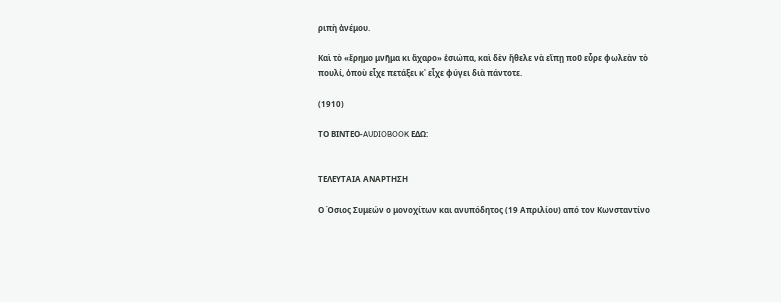ριπὴ ἀνέμου.

Καὶ τὸ «ἔρημο μνῆμα κι ἄχαρο» ἐσιώπα, καὶ δὲν ἤθελε νὰ εἴπῃ ποῦ εὗρε φωλεὰν τὸ πουλί, ὁποὺ εἶχε πετάξει κ᾿ εἶχε φύγει διὰ πάντοτε.

(1910)

ΤΟ ΒΙΝΤΕΟ-AUDIOBOOK ΕΔΩ:


ΤΕΛΕΥΤΑΙΑ ΑΝΑΡΤΗΣΗ

Ο Όσιος Συμεών ο μονοχίτων και ανυπόδητος (19 Απριλίου) από τον Κωνσταντίνο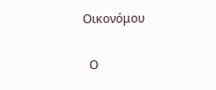Οικονόμου

  Ο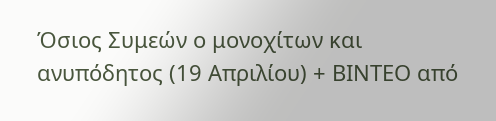Όσιος Συμεών ο μονοχίτων και ανυπόδητος (19 Απριλίου) + ΒΙΝΤΕΟ από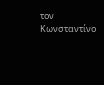τον Κωνσταντίνο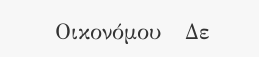Οικονόμου   Δε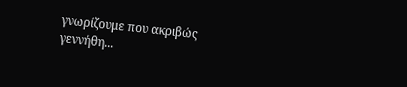γνωρίζουμε που ακριβώς γεννήθη...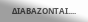ΔΙΑΒΑΖΟΝΤΑΙ....